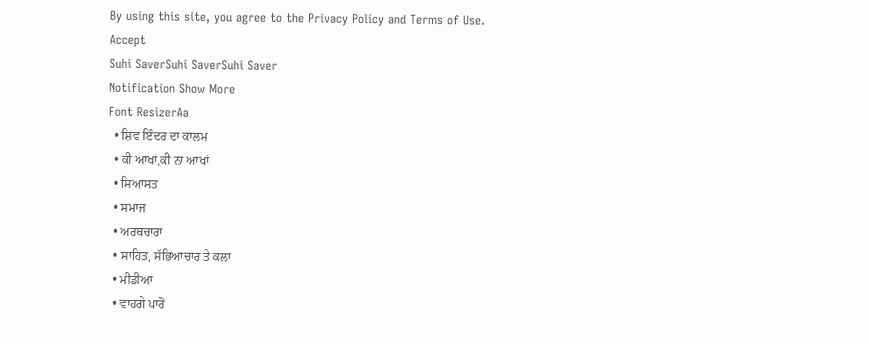By using this site, you agree to the Privacy Policy and Terms of Use.
Accept
Suhi SaverSuhi SaverSuhi Saver
Notification Show More
Font ResizerAa
  • ਸ਼ਿਵ ਇੰਦਰ ਦਾ ਕਾਲਮ
  • ਕੀ ਆਖਾਂ,ਕੀ ਨਾ ਆਖਾਂ
  • ਸਿਆਸਤ
  • ਸਮਾਜ
  • ਅਰਥਚਾਰਾ
  • ਸਾਹਿਤ, ਸੱਭਿਆਚਾਰ ਤੇ ਕਲਾ
  • ਮੀਡੀਆ
  • ਵਾਹਗੇ ਪਾਰੋਂ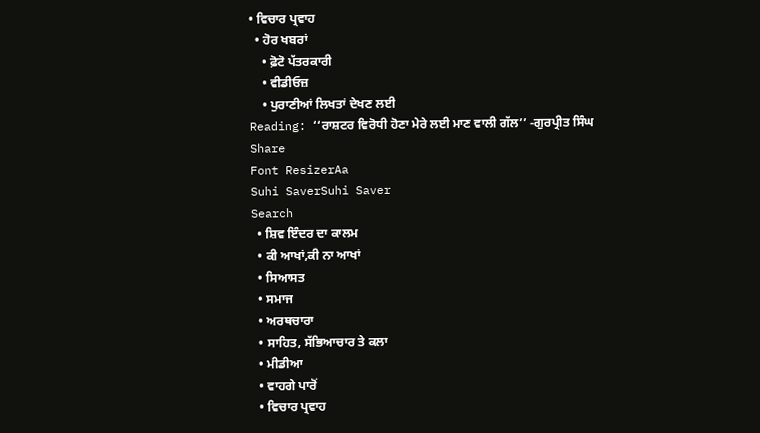• ਵਿਚਾਰ ਪ੍ਰਵਾਹ
  • ਹੋਰ ਖਬਰਾਂ
    • ਫ਼ੋਟੋ ਪੱਤਰਕਾਰੀ
    • ਵੀਡੀਓਜ਼
    • ਪੁਰਾਣੀਆਂ ਲਿਖਤਾਂ ਦੇਖਣ ਲਈ
Reading: ‘‘ਰਾਸ਼ਟਰ ਵਿਰੋਧੀ ਹੋਣਾ ਮੇਰੇ ਲਈ ਮਾਣ ਵਾਲੀ ਗੱਲ’’ -ਗੁਰਪ੍ਰੀਤ ਸਿੰਘ
Share
Font ResizerAa
Suhi SaverSuhi Saver
Search
  • ਸ਼ਿਵ ਇੰਦਰ ਦਾ ਕਾਲਮ
  • ਕੀ ਆਖਾਂ,ਕੀ ਨਾ ਆਖਾਂ
  • ਸਿਆਸਤ
  • ਸਮਾਜ
  • ਅਰਥਚਾਰਾ
  • ਸਾਹਿਤ, ਸੱਭਿਆਚਾਰ ਤੇ ਕਲਾ
  • ਮੀਡੀਆ
  • ਵਾਹਗੇ ਪਾਰੋਂ
  • ਵਿਚਾਰ ਪ੍ਰਵਾਹ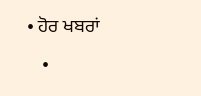• ਹੋਰ ਖਬਰਾਂ
    •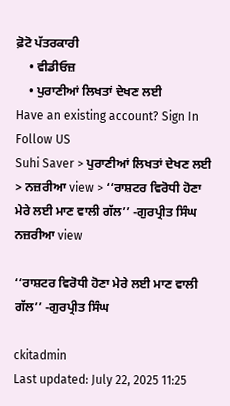ਫ਼ੋਟੋ ਪੱਤਰਕਾਰੀ
    • ਵੀਡੀਓਜ਼
    • ਪੁਰਾਣੀਆਂ ਲਿਖਤਾਂ ਦੇਖਣ ਲਈ
Have an existing account? Sign In
Follow US
Suhi Saver > ਪੁਰਾਣੀਆਂ ਲਿਖਤਾਂ ਦੇਖਣ ਲਈ > ਨਜ਼ਰੀਆ view > ‘‘ਰਾਸ਼ਟਰ ਵਿਰੋਧੀ ਹੋਣਾ ਮੇਰੇ ਲਈ ਮਾਣ ਵਾਲੀ ਗੱਲ’’ -ਗੁਰਪ੍ਰੀਤ ਸਿੰਘ
ਨਜ਼ਰੀਆ view

‘‘ਰਾਸ਼ਟਰ ਵਿਰੋਧੀ ਹੋਣਾ ਮੇਰੇ ਲਈ ਮਾਣ ਵਾਲੀ ਗੱਲ’’ -ਗੁਰਪ੍ਰੀਤ ਸਿੰਘ

ckitadmin
Last updated: July 22, 2025 11:25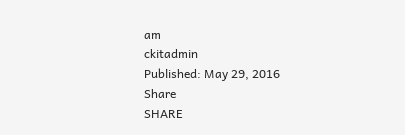am
ckitadmin
Published: May 29, 2016
Share
SHARE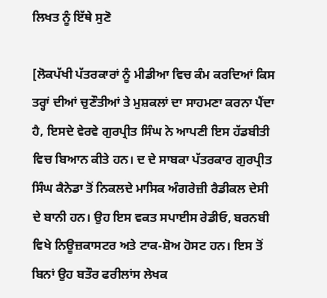ਲਿਖਤ ਨੂੰ ਇੱਥੇ ਸੁਣੋ

[ਲੋਕਪੱਖੀ ਪੱਤਰਕਾਰਾਂ ਨੂੰ ਮੀਡੀਆ ਵਿਚ ਕੰਮ ਕਰਦਿਆਂ ਕਿਸ ਤਰ੍ਹਾਂ ਦੀਆਂ ਚੁਣੌਤੀਆਂ ਤੇ ਮੁਸ਼ਕਲਾਂ ਦਾ ਸਾਹਮਣਾ ਕਰਨਾ ਪੈਂਦਾ ਹੈ, ਇਸਦੇ ਵੇਰਵੇ ਗੁਰਪ੍ਰੀਤ ਸਿੰਘ ਨੇ ਆਪਣੀ ਇਸ ਹੱਡਬੀਤੀ ਵਿਚ ਬਿਆਨ ਕੀਤੇ ਹਨ। ਦ ਦੇ ਸਾਬਕਾ ਪੱਤਰਕਾਰ ਗੁਰਪ੍ਰੀਤ ਸਿੰਘ ਕੈਨੇਡਾ ਤੋਂ ਨਿਕਲਦੇ ਮਾਸਿਕ ਅੰਗਰੇਜ਼ੀ ਰੈਡੀਕਲ ਦੇਸੀ ਦੇ ਬਾਨੀ ਹਨ। ਉਹ ਇਸ ਵਕਤ ਸਪਾਈਸ ਰੇਡੀਓ, ਬਰਨਬੀ ਵਿਖੇ ਨਿਊਜ਼ਕਾਸਟਰ ਅਤੇ ਟਾਕ-ਸ਼ੋਅ ਹੋਸਟ ਹਨ। ਇਸ ਤੋਂ ਬਿਨਾਂ ਉਹ ਬਤੌਰ ਫਰੀਲਾਂਸ ਲੇਖਕ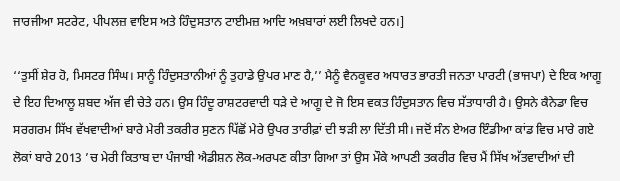ਜਾਰਜੀਆ ਸਟਰੇਟ, ਪੀਪਲਜ਼ ਵਾਇਸ ਅਤੇ ਹਿੰਦੁਸਤਾਨ ਟਾਈਮਜ਼ ਆਦਿ ਅਖ਼ਬਾਰਾਂ ਲਈ ਲਿਖਦੇ ਹਨ।]

‘‘ਤੁਸੀਂ ਸ਼ੇਰ ਹੋ, ਮਿਸਟਰ ਸਿੰਘ। ਸਾਨੂੰ ਹਿੰਦੁਸਤਾਨੀਆਂ ਨੂੰ ਤੁਹਾਡੇ ਉਪਰ ਮਾਣ ਹੈ,’’ ਮੈਨੂੰ ਵੈਨਕੂਵਰ ਅਧਾਰਤ ਭਾਰਤੀ ਜਨਤਾ ਪਾਰਟੀ (ਭਾਜਪਾ) ਦੇ ਇਕ ਆਗੂ ਦੇ ਇਹ ਦਿਆਲੂ ਸ਼ਬਦ ਅੱਜ ਵੀ ਚੇਤੇ ਹਨ। ਉਸ ਹਿੰਦੂ ਰਾਸ਼ਟਰਵਾਦੀ ਧੜੇ ਦੇ ਆਗੂ ਦੇ ਜੋ ਇਸ ਵਕਤ ਹਿੰਦੁਸਤਾਨ ਵਿਚ ਸੱਤਾਧਾਰੀ ਹੈ। ਉਸਨੇ ਕੈਨੇਡਾ ਵਿਚ ਸਰਗਰਮ ਸਿੱਖ ਵੱਖਵਾਦੀਆਂ ਬਾਰੇ ਮੇਰੀ ਤਕਰੀਰ ਸੁਣਨ ਪਿੱਛੋਂ ਮੇਰੇ ਉਪਰ ਤਾਰੀਫ਼ਾਂ ਦੀ ਝੜੀ ਲਾ ਦਿੱਤੀ ਸੀ। ਜਦੋਂ ਸੰਨ ਏਅਰ ਇੰਡੀਆ ਕਾਂਡ ਵਿਚ ਮਾਰੇ ਗਏ ਲੋਕਾਂ ਬਾਰੇ 2013 ’ਚ ਮੇਰੀ ਕਿਤਾਬ ਦਾ ਪੰਜਾਬੀ ਐਡੀਸ਼ਨ ਲੋਕ-ਅਰਪਣ ਕੀਤਾ ਗਿਆ ਤਾਂ ਉਸ ਮੌਕੇ ਆਪਣੀ ਤਕਰੀਰ ਵਿਚ ਮੈਂ ਸਿੱਖ ਅੱਤਵਾਦੀਆਂ ਦੀ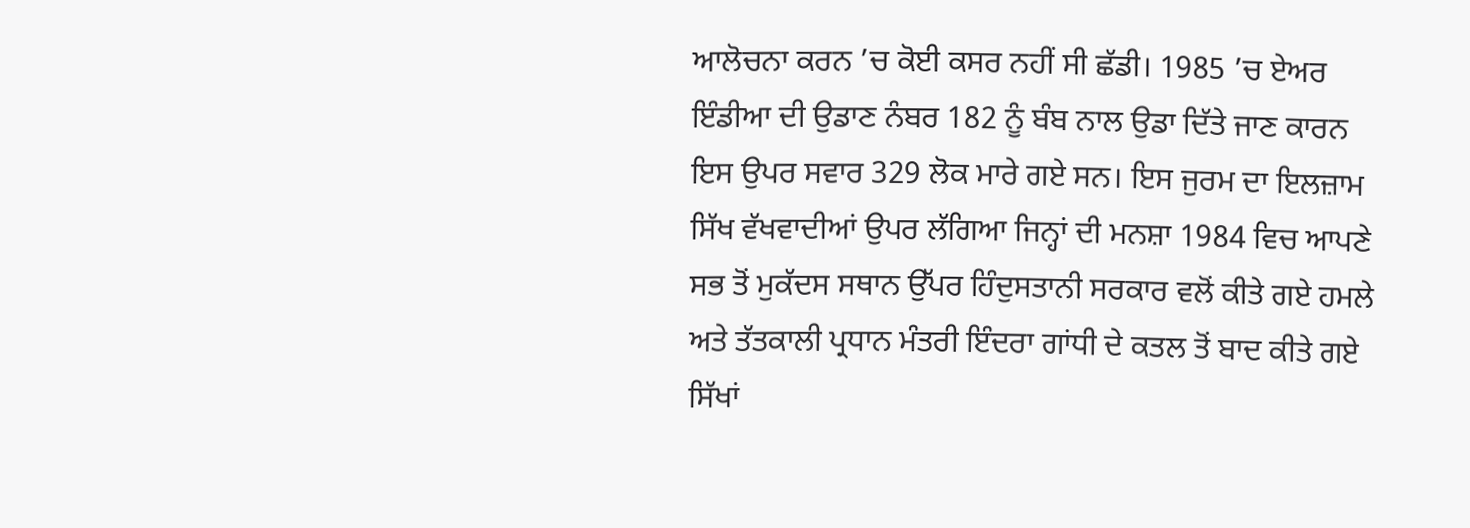ਆਲੋਚਨਾ ਕਰਨ ’ਚ ਕੋਈ ਕਸਰ ਨਹੀਂ ਸੀ ਛੱਡੀ। 1985 ’ਚ ਏਅਰ ਇੰਡੀਆ ਦੀ ਉਡਾਣ ਨੰਬਰ 182 ਨੂੰ ਬੰਬ ਨਾਲ ਉਡਾ ਦਿੱਤੇ ਜਾਣ ਕਾਰਨ ਇਸ ਉਪਰ ਸਵਾਰ 329 ਲੋਕ ਮਾਰੇ ਗਏ ਸਨ। ਇਸ ਜੁਰਮ ਦਾ ਇਲਜ਼ਾਮ ਸਿੱਖ ਵੱਖਵਾਦੀਆਂ ਉਪਰ ਲੱਗਿਆ ਜਿਨ੍ਹਾਂ ਦੀ ਮਨਸ਼ਾ 1984 ਵਿਚ ਆਪਣੇ ਸਭ ਤੋਂ ਮੁਕੱਦਸ ਸਥਾਨ ਉੱਪਰ ਹਿੰਦੁਸਤਾਨੀ ਸਰਕਾਰ ਵਲੋਂ ਕੀਤੇ ਗਏ ਹਮਲੇ ਅਤੇ ਤੱਤਕਾਲੀ ਪ੍ਰਧਾਨ ਮੰਤਰੀ ਇੰਦਰਾ ਗਾਂਧੀ ਦੇ ਕਤਲ ਤੋਂ ਬਾਦ ਕੀਤੇ ਗਏ ਸਿੱਖਾਂ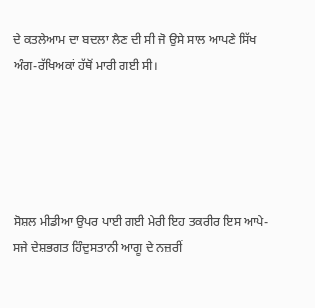ਦੇ ਕਤਲੇਆਮ ਦਾ ਬਦਲਾ ਲੈਣ ਦੀ ਸੀ ਜੋ ਉਸੇ ਸਾਲ ਆਪਣੇ ਸਿੱਖ ਅੰਗ-ਰੱਖਿਅਕਾਂ ਹੱਥੋਂ ਮਾਰੀ ਗਈ ਸੀ।





ਸੋਸ਼ਲ ਮੀਡੀਆ ਉਪਰ ਪਾਈ ਗਈ ਮੇਰੀ ਇਹ ਤਕਰੀਰ ਇਸ ਆਪੇ-ਸਜੇ ਦੇਸ਼ਭਗਤ ਹਿੰਦੁਸਤਾਨੀ ਆਗੂ ਦੇ ਨਜ਼ਰੀਂ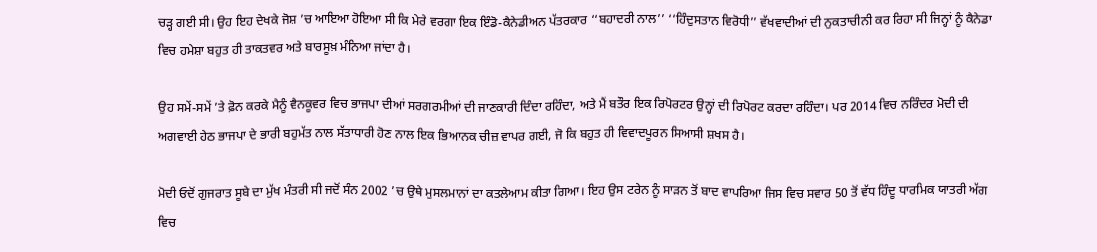ਚੜ੍ਹ ਗਈ ਸੀ। ਉਹ ਇਹ ਦੇਖਕੇ ਜੋਸ਼ ’ਚ ਆਇਆ ਹੋਇਆ ਸੀ ਕਿ ਮੇਰੇ ਵਰਗਾ ਇਕ ਇੰਡੋ-ਕੈਨੇਡੀਅਨ ਪੱਤਰਕਾਰ ‘‘ਬਹਾਦਰੀ ਨਾਲ’’ ‘‘ਹਿੰਦੁਸਤਾਨ ਵਿਰੋਧੀ’’ ਵੱਖਵਾਦੀਆਂ ਦੀ ਨੁਕਤਾਚੀਨੀ ਕਰ ਰਿਹਾ ਸੀ ਜਿਨ੍ਹਾਂ ਨੂੰ ਕੈਨੇਡਾ ਵਿਚ ਹਮੇਸ਼ਾ ਬਹੁਤ ਹੀ ਤਾਕਤਵਰ ਅਤੇ ਬਾਰਸੂਖ਼ ਮੰਨਿਆ ਜਾਂਦਾ ਹੈ।

ਉਹ ਸਮੇਂ-ਸਮੇਂ ’ਤੇ ਫ਼ੋਨ ਕਰਕੇ ਮੈਨੂੰ ਵੈਨਕੂਵਰ ਵਿਚ ਭਾਜਪਾ ਦੀਆਂ ਸਰਗਰਮੀਆਂ ਦੀ ਜਾਣਕਾਰੀ ਦਿੰਦਾ ਰਹਿੰਦਾ, ਅਤੇ ਮੈਂ ਬਤੌਰ ਇਕ ਰਿਪੋਰਟਰ ਉਨ੍ਹਾਂ ਦੀ ਰਿਪੋਰਟ ਕਰਦਾ ਰਹਿੰਦਾ। ਪਰ 2014 ਵਿਚ ਨਰਿੰਦਰ ਮੋਦੀ ਦੀ ਅਗਵਾਈ ਹੇਠ ਭਾਜਪਾ ਦੇ ਭਾਰੀ ਬਹੁਮੱਤ ਨਾਲ ਸੱਤਾਧਾਰੀ ਹੋਣ ਨਾਲ ਇਕ ਭਿਆਨਕ ਚੀਜ਼ ਵਾਪਰ ਗਈ, ਜੋ ਕਿ ਬਹੁਤ ਹੀ ਵਿਵਾਦਪੂਰਨ ਸਿਆਸੀ ਸ਼ਖਸ ਹੈ।

ਮੋਦੀ ਓਦੋਂ ਗੁਜਰਾਤ ਸੂਬੇ ਦਾ ਮੁੱਖ ਮੰਤਰੀ ਸੀ ਜਦੋਂ ਸੰਨ 2002 ’ਚ ਉਥੇ ਮੁਸਲਮਾਨਾਂ ਦਾ ਕਤਲੇਆਮ ਕੀਤਾ ਗਿਆ। ਇਹ ਉਸ ਟਰੇਨ ਨੂੰ ਸਾੜਨ ਤੋਂ ਬਾਦ ਵਾਪਰਿਆ ਜਿਸ ਵਿਚ ਸਵਾਰ 50 ਤੋਂ ਵੱਧ ਹਿੰਦੂ ਧਾਰਮਿਕ ਯਾਤਰੀ ਅੱਗ ਵਿਚ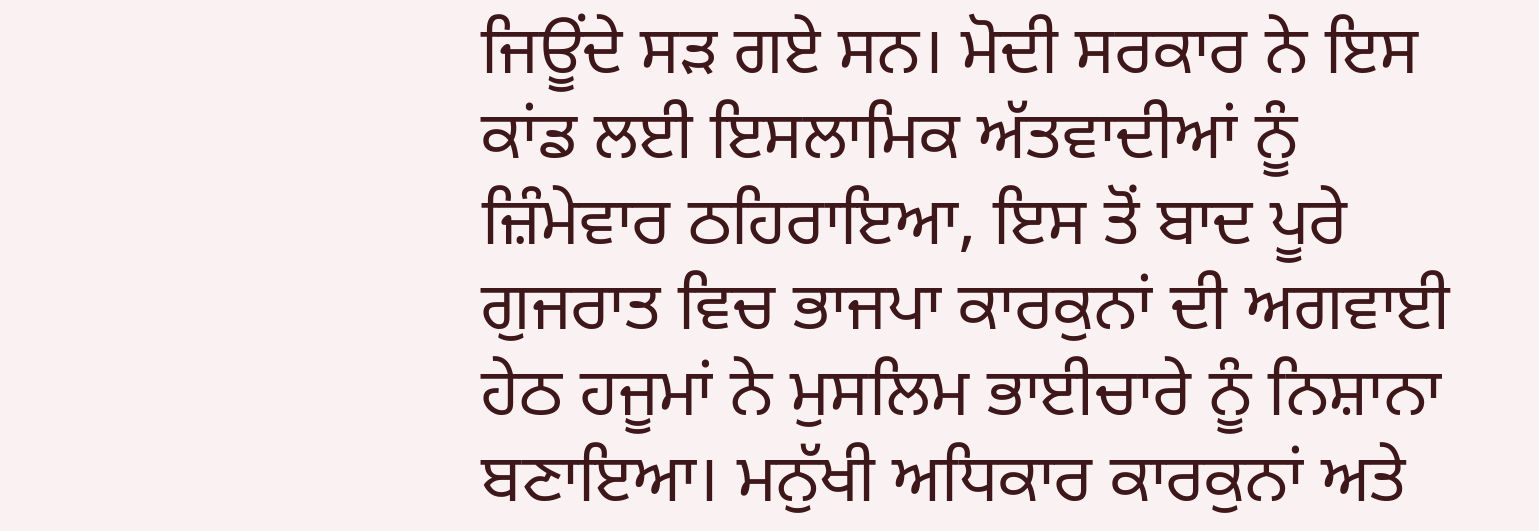ਜਿਊਂਦੇ ਸੜ ਗਏ ਸਨ। ਮੋਦੀ ਸਰਕਾਰ ਨੇ ਇਸ ਕਾਂਡ ਲਈ ਇਸਲਾਮਿਕ ਅੱਤਵਾਦੀਆਂ ਨੂੰ ਜ਼ਿੰਮੇਵਾਰ ਠਹਿਰਾਇਆ, ਇਸ ਤੋਂ ਬਾਦ ਪੂਰੇ ਗੁਜਰਾਤ ਵਿਚ ਭਾਜਪਾ ਕਾਰਕੁਨਾਂ ਦੀ ਅਗਵਾਈ ਹੇਠ ਹਜੂਮਾਂ ਨੇ ਮੁਸਲਿਮ ਭਾਈਚਾਰੇ ਨੂੰ ਨਿਸ਼ਾਨਾ ਬਣਾਇਆ। ਮਨੁੱਖੀ ਅਧਿਕਾਰ ਕਾਰਕੁਨਾਂ ਅਤੇ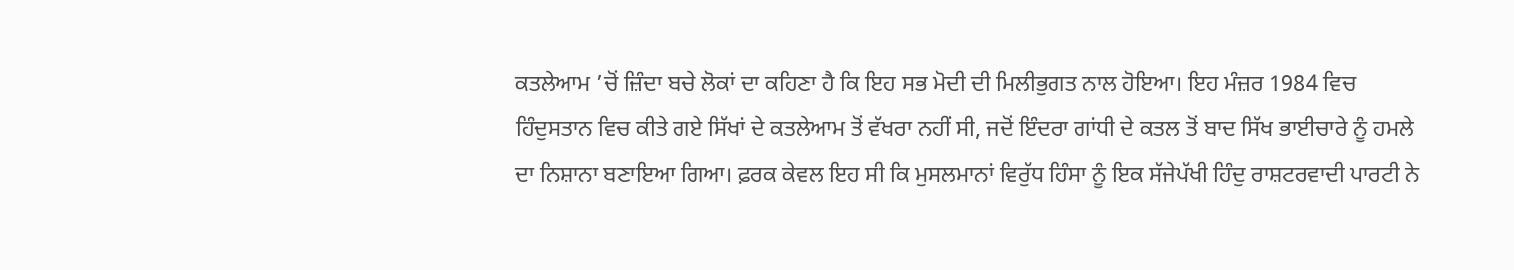ਕਤਲੇਆਮ ’ਚੋਂ ਜ਼ਿੰਦਾ ਬਚੇ ਲੋਕਾਂ ਦਾ ਕਹਿਣਾ ਹੈ ਕਿ ਇਹ ਸਭ ਮੋਦੀ ਦੀ ਮਿਲੀਭੁਗਤ ਨਾਲ ਹੋਇਆ। ਇਹ ਮੰਜ਼ਰ 1984 ਵਿਚ ਹਿੰਦੁਸਤਾਨ ਵਿਚ ਕੀਤੇ ਗਏ ਸਿੱਖਾਂ ਦੇ ਕਤਲੇਆਮ ਤੋਂ ਵੱਖਰਾ ਨਹੀਂ ਸੀ, ਜਦੋਂ ਇੰਦਰਾ ਗਾਂਧੀ ਦੇ ਕਤਲ ਤੋਂ ਬਾਦ ਸਿੱਖ ਭਾਈਚਾਰੇ ਨੂੰ ਹਮਲੇ ਦਾ ਨਿਸ਼ਾਨਾ ਬਣਾਇਆ ਗਿਆ। ਫ਼ਰਕ ਕੇਵਲ ਇਹ ਸੀ ਕਿ ਮੁਸਲਮਾਨਾਂ ਵਿਰੁੱਧ ਹਿੰਸਾ ਨੂੰ ਇਕ ਸੱਜੇਪੱਖੀ ਹਿੰਦੁ ਰਾਸ਼ਟਰਵਾਦੀ ਪਾਰਟੀ ਨੇ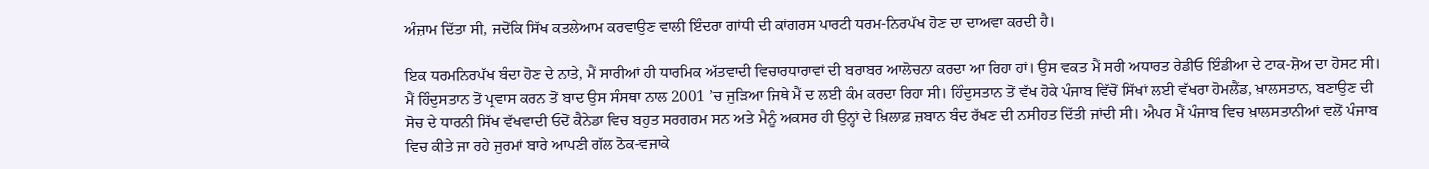ਅੰਜ਼ਾਮ ਦਿੱਤਾ ਸੀ, ਜਦੋਂਕਿ ਸਿੱਖ ਕਤਲੇਆਮ ਕਰਵਾਉਣ ਵਾਲੀ ਇੰਦਰਾ ਗਾਂਧੀ ਦੀ ਕਾਂਗਰਸ ਪਾਰਟੀ ਧਰਮ-ਨਿਰਪੱਖ ਹੋਣ ਦਾ ਦਾਅਵਾ ਕਰਦੀ ਹੈ।

ਇਕ ਧਰਮਨਿਰਪੱਖ ਬੰਦਾ ਹੋਣ ਦੇ ਨਾਤੇ, ਮੈਂ ਸਾਰੀਆਂ ਹੀ ਧਾਰਮਿਕ ਅੱਤਵਾਦੀ ਵਿਚਾਰਧਾਰਾਵਾਂ ਦੀ ਬਰਾਬਰ ਆਲੋਚਨਾ ਕਰਦਾ ਆ ਰਿਹਾ ਹਾਂ। ਉਸ ਵਕਤ ਮੈਂ ਸਰੀ ਅਧਾਰਤ ਰੇਡੀਓ ਇੰਡੀਆ ਦੇ ਟਾਕ-ਸ਼ੋਅ ਦਾ ਹੋਸਟ ਸੀ। ਮੈਂ ਹਿੰਦੁਸਤਾਨ ਤੋਂ ਪ੍ਰਵਾਸ ਕਰਨ ਤੋਂ ਬਾਦ ਉਸ ਸੰਸਥਾ ਨਾਲ 2001 ’ਚ ਜੁੜਿਆ ਜਿਥੇ ਮੈਂ ਦ ਲਈ ਕੰਮ ਕਰਦਾ ਰਿਹਾ ਸੀ। ਹਿੰਦੁਸਤਾਨ ਤੋਂ ਵੱਖ ਹੋਕੇ ਪੰਜਾਬ ਵਿੱਚੋਂ ਸਿੱਖਾਂ ਲਈ ਵੱਖਰਾ ਹੋਮਲੈਂਡ, ਖ਼ਾਲਸਤਾਨ, ਬਣਾਉਣ ਦੀ ਸੋਚ ਦੇ ਧਾਰਨੀ ਸਿੱਖ ਵੱਖਵਾਦੀ ਓਦੋਂ ਕੈਨੇਡਾ ਵਿਚ ਬਹੁਤ ਸਰਗਰਮ ਸਨ ਅਤੇ ਮੈਨੂੰ ਅਕਸਰ ਹੀ ਉਨ੍ਹਾਂ ਦੇ ਖ਼ਿਲਾਫ਼ ਜ਼ਬਾਨ ਬੰਦ ਰੱਖਣ ਦੀ ਨਸੀਹਤ ਦਿੱਤੀ ਜਾਂਦੀ ਸੀ। ਐਪਰ ਮੈਂ ਪੰਜਾਬ ਵਿਚ ਖ਼ਾਲਸਤਾਨੀਆਂ ਵਲੋਂ ਪੰਜਾਬ ਵਿਚ ਕੀਤੇ ਜਾ ਰਹੇ ਜੁਰਮਾਂ ਬਾਰੇ ਆਪਣੀ ਗੱਲ ਠੋਕ-ਵਜਾਕੇ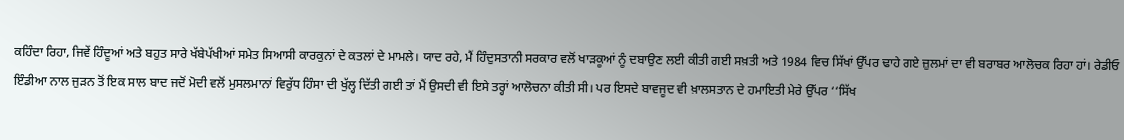ਕਹਿੰਦਾ ਰਿਹਾ, ਜਿਵੇਂ ਹਿੰਦੂਆਂ ਅਤੇ ਬਹੁਤ ਸਾਰੇ ਖੱਬੇਪੱਖੀਆਂ ਸਮੇਤ ਸਿਆਸੀ ਕਾਰਕੁਨਾਂ ਦੇ ਕਤਲਾਂ ਦੇ ਮਾਮਲੇ। ਯਾਦ ਰਹੇ, ਮੈਂ ਹਿੰਦੁਸਤਾਨੀ ਸਰਕਾਰ ਵਲੋਂ ਖਾੜਕੂਆਂ ਨੂੰ ਦਬਾਉਣ ਲਈ ਕੀਤੀ ਗਈ ਸਖ਼ਤੀ ਅਤੇ 1984 ਵਿਚ ਸਿੱਖਾਂ ਉੱਪਰ ਢਾਹੇ ਗਏ ਜ਼ੁਲਮਾਂ ਦਾ ਵੀ ਬਰਾਬਰ ਆਲੋਚਕ ਰਿਹਾ ਹਾਂ। ਰੇਡੀਓ ਇੰਡੀਆ ਨਾਲ ਜੁੜਨ ਤੋਂ ਇਕ ਸਾਲ ਬਾਦ ਜਦੋਂ ਮੋਦੀ ਵਲੋਂ ਮੁਸਲਮਾਨਾਂ ਵਿਰੁੱਧ ਹਿੰਸਾ ਦੀ ਖੁੱਲ੍ਹ ਦਿੱਤੀ ਗਈ ਤਾਂ ਮੈਂ ਉਸਦੀ ਵੀ ਇਸੇ ਤਰ੍ਹਾਂ ਆਲੋਚਨਾ ਕੀਤੀ ਸੀ। ਪਰ ਇਸਦੇ ਬਾਵਜੂਦ ਵੀ ਖ਼ਾਲਸਤਾਨ ਦੇ ਹਮਾਇਤੀ ਮੇਰੇ ਉੱਪਰ ‘‘ਸਿੱਖ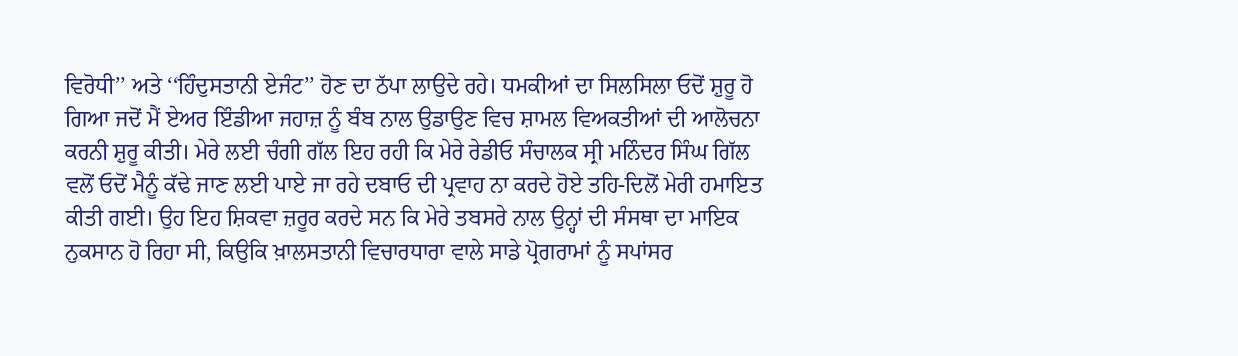ਵਿਰੋਧੀ’’ ਅਤੇ ‘‘ਹਿੰਦੁਸਤਾਨੀ ਏਜੰਟ’’ ਹੋਣ ਦਾ ਠੱਪਾ ਲਾਉਦੇ ਰਹੇ। ਧਮਕੀਆਂ ਦਾ ਸਿਲਸਿਲਾ ਓਦੋਂ ਸ਼ੁਰੂ ਹੋ ਗਿਆ ਜਦੋਂ ਮੈਂ ਏਅਰ ਇੰਡੀਆ ਜਹਾਜ਼ ਨੂੰ ਬੰਬ ਨਾਲ ਉਡਾਉਣ ਵਿਚ ਸ਼ਾਮਲ ਵਿਅਕਤੀਆਂ ਦੀ ਆਲੋਚਨਾ ਕਰਨੀ ਸ਼ੁਰੂ ਕੀਤੀ। ਮੇਰੇ ਲਈ ਚੰਗੀ ਗੱਲ ਇਹ ਰਹੀ ਕਿ ਮੇਰੇ ਰੇਡੀਓ ਸੰਚਾਲਕ ਸ੍ਰੀ ਮਨਿੰਦਰ ਸਿੰਘ ਗਿੱਲ ਵਲੋਂ ਓਦੋਂ ਮੈਨੂੰ ਕੱਢੇ ਜਾਣ ਲਈ ਪਾਏ ਜਾ ਰਹੇ ਦਬਾਓ ਦੀ ਪ੍ਰਵਾਹ ਨਾ ਕਰਦੇ ਹੋਏ ਤਹਿ-ਦਿਲੋਂ ਮੇਰੀ ਹਮਾਇਤ ਕੀਤੀ ਗਈ। ਉਹ ਇਹ ਸ਼ਿਕਵਾ ਜ਼ਰੂਰ ਕਰਦੇ ਸਨ ਕਿ ਮੇਰੇ ਤਬਸਰੇ ਨਾਲ ਉਨ੍ਹਾਂ ਦੀ ਸੰਸਥਾ ਦਾ ਮਾਇਕ ਨੁਕਸਾਨ ਹੋ ਰਿਹਾ ਸੀ, ਕਿਉਕਿ ਖ਼ਾਲਸਤਾਨੀ ਵਿਚਾਰਧਾਰਾ ਵਾਲੇ ਸਾਡੇ ਪ੍ਰੋਗਰਾਮਾਂ ਨੂੰ ਸਪਾਂਸਰ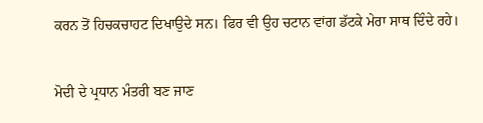ਕਰਨ ਤੋਂ ਹਿਚਕਚਾਹਟ ਦਿਖਾਉਦੇ ਸਨ। ਫਿਰ ਵੀ ਉਹ ਚਟਾਨ ਵਾਂਗ ਡੱਟਕੇ ਮੇਰਾ ਸਾਥ ਦਿੰਦੇ ਰਹੇ।

ਮੋਦੀ ਦੇ ਪ੍ਰਧਾਨ ਮੰਤਰੀ ਬਣ ਜਾਣ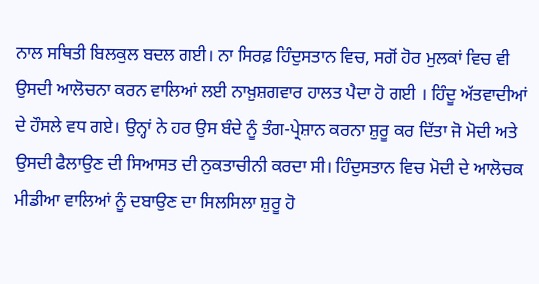ਨਾਲ ਸਥਿਤੀ ਬਿਲਕੁਲ ਬਦਲ ਗਈ। ਨਾ ਸਿਰਫ਼ ਹਿੰਦੁਸਤਾਨ ਵਿਚ, ਸਗੋਂ ਹੋਰ ਮੁਲਕਾਂ ਵਿਚ ਵੀ ਉਸਦੀ ਆਲੋਚਨਾ ਕਰਨ ਵਾਲਿਆਂ ਲਈ ਨਾਖ਼ੁਸ਼ਗਵਾਰ ਹਾਲਤ ਪੈਦਾ ਹੋ ਗਈ । ਹਿੰਦੂ ਅੱਤਵਾਦੀਆਂ ਦੇ ਹੌਸਲੇ ਵਧ ਗਏ। ਉਨ੍ਹਾਂ ਨੇ ਹਰ ਉਸ ਬੰਦੇ ਨੂੰ ਤੰਗ-ਪ੍ਰੇਸ਼ਾਨ ਕਰਨਾ ਸ਼ੁਰੂ ਕਰ ਦਿੱਤਾ ਜੋ ਮੋਦੀ ਅਤੇ ਉਸਦੀ ਫੈਲਾਉਣ ਦੀ ਸਿਆਸਤ ਦੀ ਨੁਕਤਾਚੀਨੀ ਕਰਦਾ ਸੀ। ਹਿੰਦੁਸਤਾਨ ਵਿਚ ਮੋਦੀ ਦੇ ਆਲੋਚਕ ਮੀਡੀਆ ਵਾਲਿਆਂ ਨੂੰ ਦਬਾਉਣ ਦਾ ਸਿਲਸਿਲਾ ਸ਼ੁਰੂ ਹੋ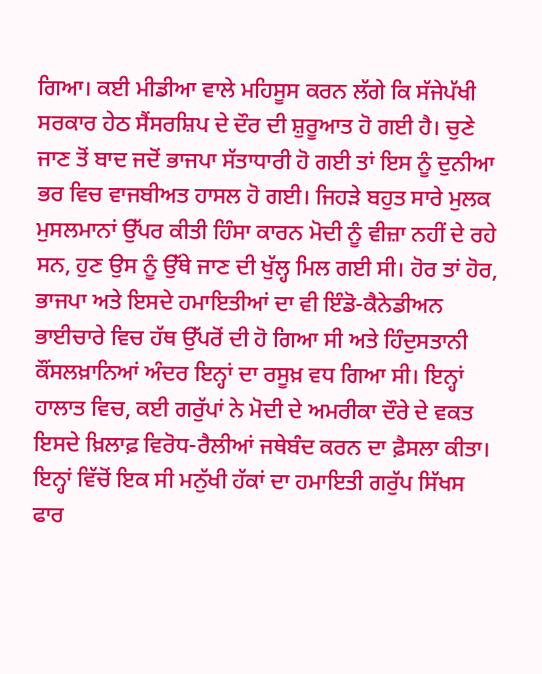ਗਿਆ। ਕਈ ਮੀਡੀਆ ਵਾਲੇ ਮਹਿਸੂਸ ਕਰਨ ਲੱਗੇ ਕਿ ਸੱਜੇਪੱਖੀ ਸਰਕਾਰ ਹੇਠ ਸੈਂਸਰਸ਼ਿਪ ਦੇ ਦੌਰ ਦੀ ਸ਼ੁਰੂਆਤ ਹੋ ਗਈ ਹੈ। ਚੁਣੇ ਜਾਣ ਤੋਂ ਬਾਦ ਜਦੋਂ ਭਾਜਪਾ ਸੱਤਾਧਾਰੀ ਹੋ ਗਈ ਤਾਂ ਇਸ ਨੂੰ ਦੁਨੀਆ ਭਰ ਵਿਚ ਵਾਜਬੀਅਤ ਹਾਸਲ ਹੋ ਗਈ। ਜਿਹੜੇ ਬਹੁਤ ਸਾਰੇ ਮੁਲਕ ਮੁਸਲਮਾਨਾਂ ਉੱਪਰ ਕੀਤੀ ਹਿੰਸਾ ਕਾਰਨ ਮੋਦੀ ਨੂੰ ਵੀਜ਼ਾ ਨਹੀਂ ਦੇ ਰਹੇ ਸਨ, ਹੁਣ ਉਸ ਨੂੰ ਉੱਥੇ ਜਾਣ ਦੀ ਖੁੱਲ੍ਹ ਮਿਲ ਗਈ ਸੀ। ਹੋਰ ਤਾਂ ਹੋਰ, ਭਾਜਪਾ ਅਤੇ ਇਸਦੇ ਹਮਾਇਤੀਆਂ ਦਾ ਵੀ ਇੰਡੋ-ਕੈਨੇਡੀਅਨ ਭਾਈਚਾਰੇ ਵਿਚ ਹੱਥ ਉੱਪਰੋਂ ਦੀ ਹੋ ਗਿਆ ਸੀ ਅਤੇ ਹਿੰਦੁਸਤਾਨੀ ਕੌਂਸਲਖ਼ਾਨਿਆਂ ਅੰਦਰ ਇਨ੍ਹਾਂ ਦਾ ਰਸੂਖ਼ ਵਧ ਗਿਆ ਸੀ। ਇਨ੍ਹਾਂ ਹਾਲਾਤ ਵਿਚ, ਕਈ ਗਰੁੱਪਾਂ ਨੇ ਮੋਦੀ ਦੇ ਅਮਰੀਕਾ ਦੌਰੇ ਦੇ ਵਕਤ ਇਸਦੇ ਖ਼ਿਲਾਫ਼ ਵਿਰੋਧ-ਰੈਲੀਆਂ ਜਥੇਬੰਦ ਕਰਨ ਦਾ ਫ਼ੈਸਲਾ ਕੀਤਾ। ਇਨ੍ਹਾਂ ਵਿੱਚੋਂ ਇਕ ਸੀ ਮਨੁੱਖੀ ਹੱਕਾਂ ਦਾ ਹਮਾਇਤੀ ਗਰੁੱਪ ਸਿੱਖਸ ਫਾਰ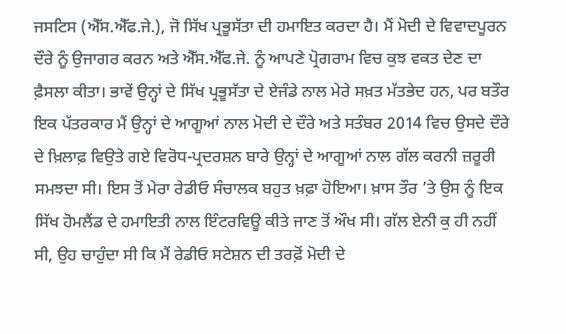ਜਸਟਿਸ (ਐੱਸ.ਐੱਫ.ਜੇ.), ਜੋ ਸਿੱਖ ਪ੍ਰਭੂਸੱਤਾ ਦੀ ਹਮਾਇਤ ਕਰਦਾ ਹੈ। ਮੈਂ ਮੋਦੀ ਦੇ ਵਿਵਾਦਪੂਰਨ ਦੌਰੇ ਨੂੰ ਉਜਾਗਰ ਕਰਨ ਅਤੇ ਐੱਸ.ਐੱਫ.ਜੇ. ਨੂੰ ਆਪਣੇ ਪ੍ਰੋਗਰਾਮ ਵਿਚ ਕੁਝ ਵਕਤ ਦੇਣ ਦਾ ਫ਼ੈਸਲਾ ਕੀਤਾ। ਭਾਵੇਂ ਉਨ੍ਹਾਂ ਦੇ ਸਿੱਖ ਪ੍ਰਭੂਸੱਤਾ ਦੇ ਏਜੰਡੇ ਨਾਲ ਮੇਰੇ ਸਖ਼ਤ ਮੱਤਭੇਦ ਹਨ, ਪਰ ਬਤੌਰ ਇਕ ਪੱਤਰਕਾਰ ਮੈਂ ਉਨ੍ਹਾਂ ਦੇ ਆਗੂਆਂ ਨਾਲ ਮੋਦੀ ਦੇ ਦੌਰੇ ਅਤੇ ਸਤੰਬਰ 2014 ਵਿਚ ਉਸਦੇ ਦੌਰੇ ਦੇ ਖ਼ਿਲਾਫ਼ ਵਿਉਤੇ ਗਏ ਵਿਰੋਧ-ਪ੍ਰਦਰਸ਼ਨ ਬਾਰੇ ਉਨ੍ਹਾਂ ਦੇ ਆਗੂਆਂ ਨਾਲ ਗੱਲ ਕਰਨੀ ਜ਼ਰੂਰੀ ਸਮਝਦਾ ਸੀ। ਇਸ ਤੋਂ ਮੇਰਾ ਰੇਡੀਓ ਸੰਚਾਲਕ ਬਹੁਤ ਖ਼ਫ਼ਾ ਹੋਇਆ। ਖ਼ਾਸ ਤੌਰ ’ਤੇ ਉਸ ਨੂੰ ਇਕ ਸਿੱਖ ਹੋਮਲੈਂਡ ਦੇ ਹਮਾਇਤੀ ਨਾਲ ਇੰਟਰਵਿਊ ਕੀਤੇ ਜਾਣ ਤੋਂ ਔਖ ਸੀ। ਗੱਲ ਏਨੀ ਕੁ ਹੀ ਨਹੀਂ ਸੀ, ਉਹ ਚਾਹੁੰਦਾ ਸੀ ਕਿ ਮੈਂ ਰੇਡੀਓ ਸਟੇਸ਼ਨ ਦੀ ਤਰਫ਼ੋਂ ਮੋਦੀ ਦੇ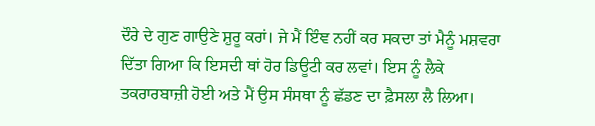ਦੌਰੇ ਦੇ ਗੁਣ ਗਾਉਣੇ ਸ਼ੁਰੂ ਕਰਾਂ। ਜੇ ਮੈਂ ਇੰਞ ਨਹੀਂ ਕਰ ਸਕਦਾ ਤਾਂ ਮੈਨੂੰ ਮਸ਼ਵਰਾ ਦਿੱਤਾ ਗਿਆ ਕਿ ਇਸਦੀ ਥਾਂ ਹੋਰ ਡਿਊਟੀ ਕਰ ਲਵਾਂ। ਇਸ ਨੂੰ ਲੈਕੇ ਤਕਰਾਰਬਾਜ਼ੀ ਹੋਈ ਅਤੇ ਮੈਂ ਉਸ ਸੰਸਥਾ ਨੂੰ ਛੱਡਣ ਦਾ ਫ਼ੈਸਲਾ ਲੈ ਲਿਆ।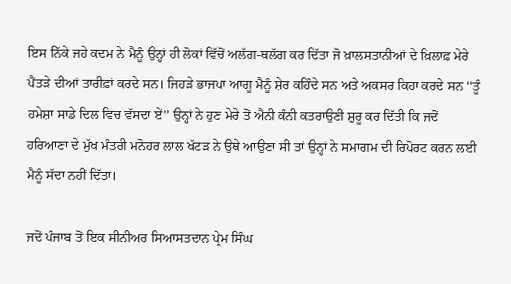ਇਸ ਨਿੱਕੇ ਜਹੇ ਕਦਮ ਨੇ ਮੈਨੂੰ ਉਨ੍ਹਾਂ ਹੀ ਲੋਕਾਂ ਵਿੱਚੋਂ ਅਲੱਗ-ਥਲੱਗ ਕਰ ਦਿੱਤਾ ਜੋ ਖ਼ਾਲਸਤਾਨੀਆਂ ਦੇ ਖ਼ਿਲਾਫ਼ ਮੇਰੇ ਪੈਂਤੜੇ ਦੀਆਂ ਤਾਰੀਫ਼ਾਂ ਕਰਦੇ ਸਨ। ਜਿਹੜੇ ਭਾਜਪਾ ਆਗੂ ਮੈਨੂੰ ਸ਼ੇਰ ਕਹਿੰਦੇ ਸਨ ਅਤੇ ਅਕਸਰ ਕਿਹਾ ਕਰਦੇ ਸਨ ‘‘ਤੂੰ ਹਮੇਸ਼ਾ ਸਾਡੇ ਦਿਲ ਵਿਚ ਵੱਸਦਾ ਏਂ’’ ਉਨ੍ਹਾਂ ਨੇ ਹੁਣ ਮੇਰੇ ਤੋਂ ਐਨੀ ਕੰਨੀ ਕਤਰਾਉਣੀ ਸ਼ੁਰੂ ਕਰ ਦਿੱਤੀ ਕਿ ਜਦੋਂ ਹਰਿਆਣਾ ਦੇ ਮੁੱਖ ਮੰਤਰੀ ਮਨੋਹਰ ਲਾਲ ਖੱਟੜ ਨੇ ਉਥੇ ਆਉਣਾ ਸੀ ਤਾਂ ਉਨ੍ਹਾਂ ਨੇ ਸਮਾਗਮ ਦੀ ਰਿਪੋਰਟ ਕਰਨ ਲਈ ਮੈਨੂੰ ਸੱਦਾ ਨਹੀਂ ਦਿੱਤਾ।

ਜਦੋਂ ਪੰਜਾਬ ਤੋਂ ਇਕ ਸੀਨੀਅਰ ਸਿਆਸਤਦਾਨ ਪ੍ਰੇਮ ਸਿੰਘ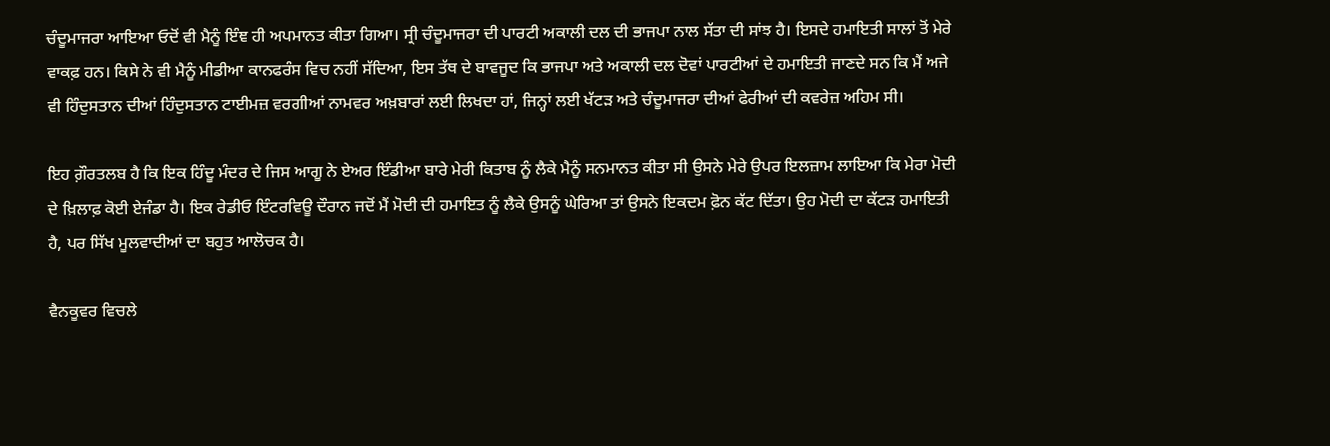ਚੰਦੂਮਾਜਰਾ ਆਇਆ ਓਦੋਂ ਵੀ ਮੈਨੂੰ ਇੰਞ ਹੀ ਅਪਮਾਨਤ ਕੀਤਾ ਗਿਆ। ਸ੍ਰੀ ਚੰਦੂਮਾਜਰਾ ਦੀ ਪਾਰਟੀ ਅਕਾਲੀ ਦਲ ਦੀ ਭਾਜਪਾ ਨਾਲ ਸੱਤਾ ਦੀ ਸਾਂਝ ਹੈ। ਇਸਦੇ ਹਮਾਇਤੀ ਸਾਲਾਂ ਤੋਂ ਮੇਰੇ ਵਾਕਫ਼ ਹਨ। ਕਿਸੇ ਨੇ ਵੀ ਮੈਨੂੰ ਮੀਡੀਆ ਕਾਨਫਰੰਸ ਵਿਚ ਨਹੀਂ ਸੱਦਿਆ, ਇਸ ਤੱਥ ਦੇ ਬਾਵਜੂਦ ਕਿ ਭਾਜਪਾ ਅਤੇ ਅਕਾਲੀ ਦਲ ਦੋਵਾਂ ਪਾਰਟੀਆਂ ਦੇ ਹਮਾਇਤੀ ਜਾਣਦੇ ਸਨ ਕਿ ਮੈਂ ਅਜੇ ਵੀ ਹਿੰਦੁਸਤਾਨ ਦੀਆਂ ਹਿੰਦੁਸਤਾਨ ਟਾਈਮਜ਼ ਵਰਗੀਆਂ ਨਾਮਵਰ ਅਖ਼ਬਾਰਾਂ ਲਈ ਲਿਖਦਾ ਹਾਂ, ਜਿਨ੍ਹਾਂ ਲਈ ਖੱਟੜ ਅਤੇ ਚੰਦੂਮਾਜਰਾ ਦੀਆਂ ਫੇਰੀਆਂ ਦੀ ਕਵਰੇਜ਼ ਅਹਿਮ ਸੀ।

ਇਹ ਗ਼ੌਰਤਲਬ ਹੈ ਕਿ ਇਕ ਹਿੰਦੂ ਮੰਦਰ ਦੇ ਜਿਸ ਆਗੂ ਨੇ ਏਅਰ ਇੰਡੀਆ ਬਾਰੇ ਮੇਰੀ ਕਿਤਾਬ ਨੂੰ ਲੈਕੇ ਮੈਨੂੰ ਸਨਮਾਨਤ ਕੀਤਾ ਸੀ ਉਸਨੇ ਮੇਰੇ ਉਪਰ ਇਲਜ਼ਾਮ ਲਾਇਆ ਕਿ ਮੇਰਾ ਮੋਦੀ ਦੇ ਖ਼ਿਲਾਫ਼ ਕੋਈ ਏਜੰਡਾ ਹੈ। ਇਕ ਰੇਡੀਓ ਇੰਟਰਵਿਊ ਦੌਰਾਨ ਜਦੋਂ ਮੈਂ ਮੋਦੀ ਦੀ ਹਮਾਇਤ ਨੂੰ ਲੈਕੇ ਉਸਨੂੰ ਘੇਰਿਆ ਤਾਂ ਉਸਨੇ ਇਕਦਮ ਫ਼ੋਨ ਕੱਟ ਦਿੱਤਾ। ਉਹ ਮੋਦੀ ਦਾ ਕੱਟੜ ਹਮਾਇਤੀ ਹੈ, ਪਰ ਸਿੱਖ ਮੂਲਵਾਦੀਆਂ ਦਾ ਬਹੁਤ ਆਲੋਚਕ ਹੈ।

ਵੈਨਕੂਵਰ ਵਿਚਲੇ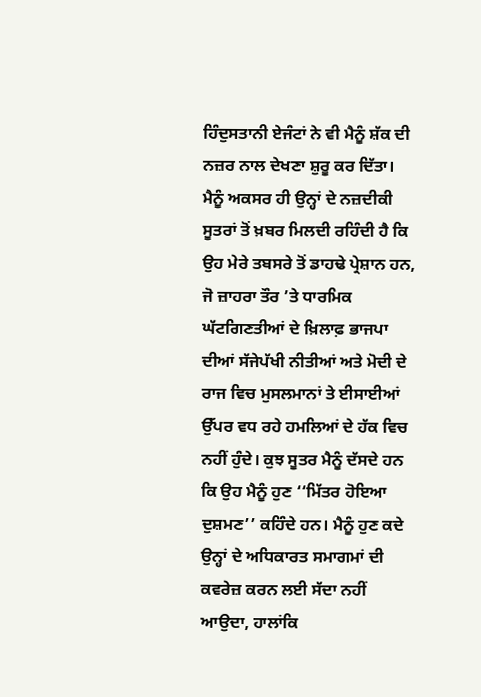ਹਿੰਦੁਸਤਾਨੀ ਏਜੰਟਾਂ ਨੇ ਵੀ ਮੈਨੂੰ ਸ਼ੱਕ ਦੀ ਨਜ਼ਰ ਨਾਲ ਦੇਖਣਾ ਸ਼ੁਰੂ ਕਰ ਦਿੱਤਾ। ਮੈਨੂੰ ਅਕਸਰ ਹੀ ਉਨ੍ਹਾਂ ਦੇ ਨਜ਼ਦੀਕੀ ਸੂਤਰਾਂ ਤੋਂ ਖ਼ਬਰ ਮਿਲਦੀ ਰਹਿੰਦੀ ਹੈ ਕਿ ਉਹ ਮੇਰੇ ਤਬਸਰੇ ਤੋਂ ਡਾਹਢੇ ਪ੍ਰੇਸ਼ਾਨ ਹਨ, ਜੋ ਜ਼ਾਹਰਾ ਤੌਰ ’ਤੇ ਧਾਰਮਿਕ ਘੱਟਗਿਣਤੀਆਂ ਦੇ ਖ਼ਿਲਾਫ਼ ਭਾਜਪਾ ਦੀਆਂ ਸੱਜੇਪੱਖੀ ਨੀਤੀਆਂ ਅਤੇ ਮੋਦੀ ਦੇ ਰਾਜ ਵਿਚ ਮੁਸਲਮਾਨਾਂ ਤੇ ਈਸਾਈਆਂ ਉੱਪਰ ਵਧ ਰਹੇ ਹਮਲਿਆਂ ਦੇ ਹੱਕ ਵਿਚ ਨਹੀਂ ਹੁੰਦੇ। ਕੁਝ ਸੂਤਰ ਮੈਨੂੰ ਦੱਸਦੇ ਹਨ ਕਿ ਉਹ ਮੈਨੂੰ ਹੁਣ ‘‘ਮਿੱਤਰ ਹੋਇਆ ਦੁਸ਼ਮਣ’’ ਕਹਿੰਦੇ ਹਨ। ਮੈਨੂੰ ਹੁਣ ਕਦੇ ਉਨ੍ਹਾਂ ਦੇ ਅਧਿਕਾਰਤ ਸਮਾਗਮਾਂ ਦੀ ਕਵਰੇਜ਼ ਕਰਨ ਲਈ ਸੱਦਾ ਨਹੀਂ ਆਉਦਾ, ਹਾਲਾਂਕਿ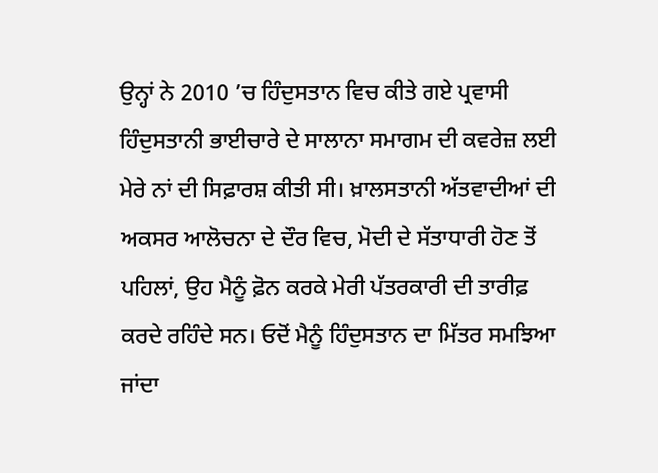ਉਨ੍ਹਾਂ ਨੇ 2010 ’ਚ ਹਿੰਦੁਸਤਾਨ ਵਿਚ ਕੀਤੇ ਗਏ ਪ੍ਰਵਾਸੀ ਹਿੰਦੁਸਤਾਨੀ ਭਾਈਚਾਰੇ ਦੇ ਸਾਲਾਨਾ ਸਮਾਗਮ ਦੀ ਕਵਰੇਜ਼ ਲਈ ਮੇਰੇ ਨਾਂ ਦੀ ਸਿਫ਼ਾਰਸ਼ ਕੀਤੀ ਸੀ। ਖ਼ਾਲਸਤਾਨੀ ਅੱਤਵਾਦੀਆਂ ਦੀ ਅਕਸਰ ਆਲੋਚਨਾ ਦੇ ਦੌਰ ਵਿਚ, ਮੋਦੀ ਦੇ ਸੱਤਾਧਾਰੀ ਹੋਣ ਤੋਂ ਪਹਿਲਾਂ, ਉਹ ਮੈਨੂੰ ਫ਼ੋਨ ਕਰਕੇ ਮੇਰੀ ਪੱਤਰਕਾਰੀ ਦੀ ਤਾਰੀਫ਼ ਕਰਦੇ ਰਹਿੰਦੇ ਸਨ। ਓਦੋਂ ਮੈਨੂੰ ਹਿੰਦੁਸਤਾਨ ਦਾ ਮਿੱਤਰ ਸਮਝਿਆ ਜਾਂਦਾ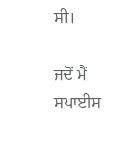ਸੀ।

ਜਦੋਂ ਮੈਂ ਸਪਾਈਸ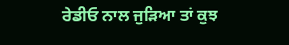ਰੇਡੀਓ ਨਾਲ ਜੁੜਿਆ ਤਾਂ ਕੁਝ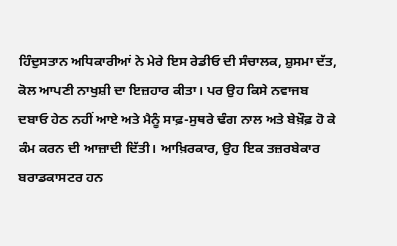ਹਿੰਦੁਸਤਾਨ ਅਧਿਕਾਰੀਆਂ ਨੇ ਮੇਰੇ ਇਸ ਰੇਡੀਓ ਦੀ ਸੰਚਾਲਕ, ਸ਼ੁਸਮਾ ਦੱਤ, ਕੋਲ ਆਪਣੀ ਨਾਖੁਸ਼ੀ ਦਾ ਇਜ਼ਹਾਰ ਕੀਤਾ। ਪਰ ਉਹ ਕਿਸੇ ਨਵਾਜਬ ਦਬਾਓ ਹੇਠ ਨਹੀਂ ਆਏ ਅਤੇ ਮੈਨੂੰ ਸਾਫ਼-ਸੁਥਰੇ ਢੰਗ ਨਾਲ ਅਤੇ ਬੇਖ਼ੌਫ਼ ਹੋ ਕੇ ਕੰਮ ਕਰਨ ਦੀ ਆਜ਼ਾਦੀ ਦਿੱਤੀ। ਆਖ਼ਿਰਕਾਰ, ਉਹ ਇਕ ਤਜ਼ਰਬੇਕਾਰ ਬਰਾਡਕਾਸਟਰ ਹਨ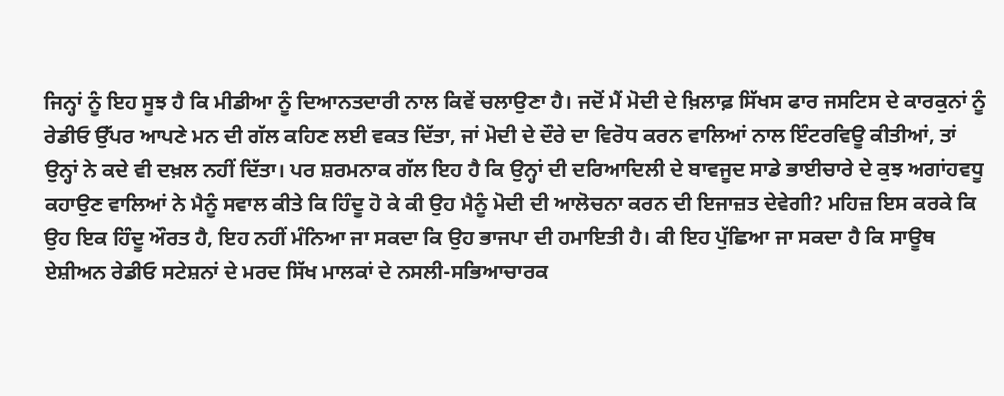ਜਿਨ੍ਹਾਂ ਨੂੰ ਇਹ ਸੂਝ ਹੈ ਕਿ ਮੀਡੀਆ ਨੂੰ ਦਿਆਨਤਦਾਰੀ ਨਾਲ ਕਿਵੇਂ ਚਲਾਉਣਾ ਹੈ। ਜਦੋਂ ਮੈਂ ਮੋਦੀ ਦੇ ਖ਼ਿਲਾਫ਼ ਸਿੱਖਸ ਫਾਰ ਜਸਟਿਸ ਦੇ ਕਾਰਕੁਨਾਂ ਨੂੰ ਰੇਡੀਓ ਉੱਪਰ ਆਪਣੇ ਮਨ ਦੀ ਗੱਲ ਕਹਿਣ ਲਈ ਵਕਤ ਦਿੱਤਾ, ਜਾਂ ਮੋਦੀ ਦੇ ਦੌਰੇ ਦਾ ਵਿਰੋਧ ਕਰਨ ਵਾਲਿਆਂ ਨਾਲ ਇੰਟਰਵਿਊ ਕੀਤੀਆਂ, ਤਾਂ ਉਨ੍ਹਾਂ ਨੇ ਕਦੇ ਵੀ ਦਖ਼ਲ ਨਹੀਂ ਦਿੱਤਾ। ਪਰ ਸ਼ਰਮਨਾਕ ਗੱਲ ਇਹ ਹੈ ਕਿ ਉਨ੍ਹਾਂ ਦੀ ਦਰਿਆਦਿਲੀ ਦੇ ਬਾਵਜੂਦ ਸਾਡੇ ਭਾਈਚਾਰੇ ਦੇ ਕੁਝ ਅਗਾਂਹਵਧੂ ਕਹਾਉਣ ਵਾਲਿਆਂ ਨੇ ਮੈਨੂੰ ਸਵਾਲ ਕੀਤੇ ਕਿ ਹਿੰਦੂ ਹੋ ਕੇ ਕੀ ਉਹ ਮੈਨੂੰ ਮੋਦੀ ਦੀ ਆਲੋਚਨਾ ਕਰਨ ਦੀ ਇਜਾਜ਼ਤ ਦੇਵੇਗੀ? ਮਹਿਜ਼ ਇਸ ਕਰਕੇ ਕਿ ਉਹ ਇਕ ਹਿੰਦੂ ਔਰਤ ਹੈ, ਇਹ ਨਹੀਂ ਮੰਨਿਆ ਜਾ ਸਕਦਾ ਕਿ ਉਹ ਭਾਜਪਾ ਦੀ ਹਮਾਇਤੀ ਹੈ। ਕੀ ਇਹ ਪੁੱਛਿਆ ਜਾ ਸਕਦਾ ਹੈ ਕਿ ਸਾਊਥ ਏਸ਼ੀਅਨ ਰੇਡੀਓ ਸਟੇਸ਼ਨਾਂ ਦੇ ਮਰਦ ਸਿੱਖ ਮਾਲਕਾਂ ਦੇ ਨਸਲੀ-ਸਭਿਆਚਾਰਕ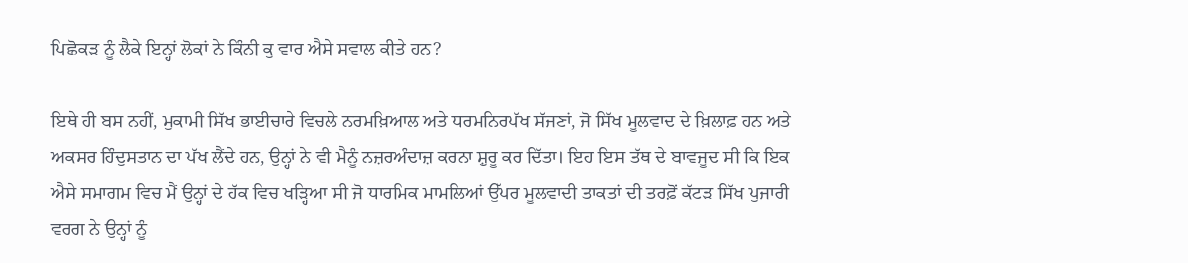ਪਿਛੋਕੜ ਨੂੰ ਲੈਕੇ ਇਨ੍ਹਾਂ ਲੋਕਾਂ ਨੇ ਕਿੰਨੀ ਕੁ ਵਾਰ ਐਸੇ ਸਵਾਲ ਕੀਤੇ ਹਨ?

ਇਥੇ ਹੀ ਬਸ ਨਹੀਂ, ਮੁਕਾਮੀ ਸਿੱਖ ਭਾਈਚਾਰੇ ਵਿਚਲੇ ਨਰਮਖ਼ਿਆਲ ਅਤੇ ਧਰਮਨਿਰਪੱਖ ਸੱਜਣਾਂ, ਜੋ ਸਿੱਖ ਮੂਲਵਾਦ ਦੇ ਖ਼ਿਲਾਫ਼ ਹਨ ਅਤੇ ਅਕਸਰ ਹਿੰਦੁਸਤਾਨ ਦਾ ਪੱਖ ਲੈਂਦੇ ਹਨ, ਉਨ੍ਹਾਂ ਨੇ ਵੀ ਮੈਨੂੰ ਨਜ਼ਰਅੰਦਾਜ਼ ਕਰਨਾ ਸ਼ੁਰੂ ਕਰ ਦਿੱਤਾ। ਇਹ ਇਸ ਤੱਥ ਦੇ ਬਾਵਜੂਦ ਸੀ ਕਿ ਇਕ ਐਸੇ ਸਮਾਗਮ ਵਿਚ ਮੈਂ ਉਨ੍ਹਾਂ ਦੇ ਹੱਕ ਵਿਚ ਖੜ੍ਹਿਆ ਸੀ ਜੋ ਧਾਰਮਿਕ ਮਾਮਲਿਆਂ ਉੱਪਰ ਮੂਲਵਾਦੀ ਤਾਕਤਾਂ ਦੀ ਤਰਫ਼ੋਂ ਕੱਟੜ ਸਿੱਖ ਪੁਜਾਰੀ ਵਰਗ ਨੇ ਉਨ੍ਹਾਂ ਨੂੰ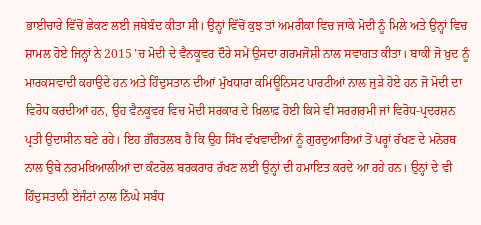ਭਾਈਚਾਰੇ ਵਿੱਚੋਂ ਛੇਕਣ ਲਈ ਜਥੇਬੰਦ ਕੀਤਾ ਸੀ। ਉਨ੍ਹਾਂ ਵਿੱਚੋਂ ਕੁਝ ਤਾਂ ਅਮਰੀਕਾ ਵਿਚ ਜਾਕੇ ਮੋਦੀ ਨੂੰ ਮਿਲੇ ਅਤੇ ਉਨ੍ਹਾਂ ਵਿਚ ਸ਼ਾਮਲ ਹੋਏ ਜਿਨ੍ਹਾਂ ਨੇ 2015 ’ਚ ਮੋਦੀ ਦੇ ਵੈਨਕੂਵਰ ਦੌਰੇ ਸਮੇਂ ਉਸਦਾ ਗਰਮਜੋਸ਼ੀ ਨਾਲ ਸਵਾਗਤ ਕੀਤਾ। ਬਾਕੀ ਜੋ ਖ਼ੁਦ ਨੂੰ ਮਾਰਕਸਵਾਦੀ ਕਹਾਉਦੇ ਹਨ ਅਤੇ ਹਿੰਦੁਸਤਾਨ ਦੀਆਂ ਮੁੱਖਧਾਰਾ ਕਮਿਊਨਿਸਟ ਪਾਰਟੀਆਂ ਨਾਲ ਜੁੜੇ ਹੋਏ ਹਨ ਜੋ ਮੋਦੀ ਦਾ ਵਿਰੋਧ ਕਰਦੀਆਂ ਹਨ, ਉਹ ਵੈਨਕੂਵਰ ਵਿਚ ਮੋਦੀ ਸਰਕਾਰ ਦੇ ਖ਼ਿਲਾਫ਼ ਹੋਈ ਕਿਸੇ ਵੀ ਸਰਗਰਮੀ ਜਾਂ ਵਿਰੋਧ-ਪ੍ਰਦਰਸ਼ਨ ਪ੍ਰਤੀ ਉਦਾਸੀਨ ਬਣੇ ਰਹੇ। ਇਹ ਗ਼ੌਰਤਲਬ ਹੈ ਕਿ ਉਹ ਸਿੱਖ ਵੱਖਵਾਦੀਆਂ ਨੂੰ ਗੁਰਦੁਆਰਿਆਂ ਤੋਂ ਪਰ੍ਹਾਂ ਰੱਖਣ ਦੇ ਮਨੋਰਥ ਨਾਲ ਉਥੇ ਨਰਮਖ਼ਿਆਲੀਆਂ ਦਾ ਕੰਟਰੋਲ ਬਰਕਰਾਰ ਰੱਖਣ ਲਈ ਉਨ੍ਹਾਂ ਦੀ ਹਮਾਇਤ ਕਰਦੇ ਆ ਰਹੇ ਹਨ। ਉਨ੍ਹਾਂ ਦੇ ਵੀ ਹਿੰਦੁਸਤਾਨੀ ਏਜੰਟਾਂ ਨਾਲ ਨਿੱਘੇ ਸਬੰਧ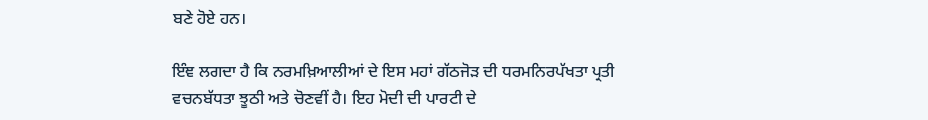ਬਣੇ ਹੋਏ ਹਨ।

ਇੰਞ ਲਗਦਾ ਹੈ ਕਿ ਨਰਮਖ਼ਿਆਲੀਆਂ ਦੇ ਇਸ ਮਹਾਂ ਗੱਠਜੋੜ ਦੀ ਧਰਮਨਿਰਪੱਖਤਾ ਪ੍ਰਤੀ ਵਚਨਬੱਧਤਾ ਝੂਠੀ ਅਤੇ ਚੋਣਵੀਂ ਹੈ। ਇਹ ਮੋਦੀ ਦੀ ਪਾਰਟੀ ਦੇ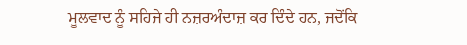ਮੂਲਵਾਦ ਨੂੰ ਸਹਿਜੇ ਹੀ ਨਜ਼ਰਅੰਦਾਜ਼ ਕਰ ਦਿੰਦੇ ਹਨ, ਜਦੋਂਕਿ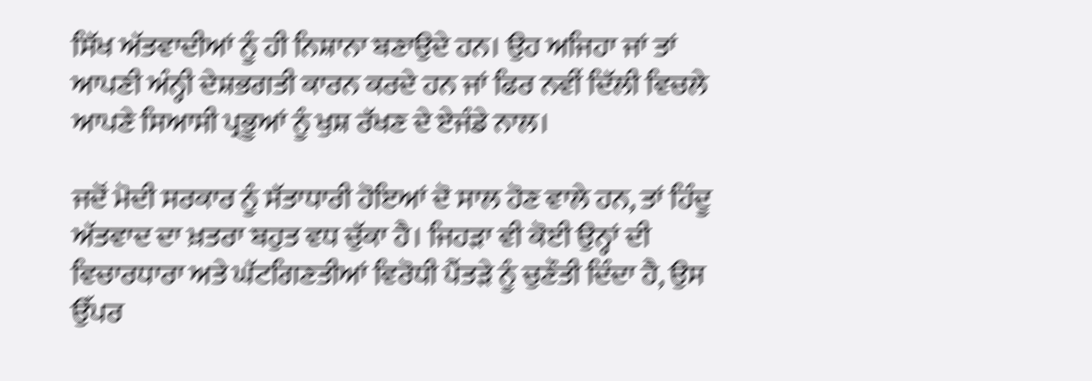ਸਿੱਖ ਅੱਤਵਾਦੀਆਂ ਨੂੰ ਹੀ ਨਿਸ਼ਾਨਾ ਬਣਾਉਦੇ ਹਨ। ਉਹ ਅਜਿਹਾ ਜਾਂ ਤਾਂ ਆਪਣੀ ਅੰਨ੍ਹੀ ਦੇਸ਼ਭਗਤੀ ਕਾਰਨ ਕਰਦੇ ਹਨ ਜਾਂ ਫਿਰ ਨਵੀਂ ਦਿੱਲੀ ਵਿਚਲੇ ਆਪਣੇ ਸਿਆਸੀ ਪ੍ਰਭੂਆਂ ਨੂੰ ਖੁਸ਼ ਰੱਖਣ ਦੇ ਏਜੰਡੇ ਨਾਲ।

ਜਦੋਂ ਮੋਦੀ ਸਰਕਾਰ ਨੂੰ ਸੱਤਾਧਾਰੀ ਹੋਇਆਂ ਦੋ ਸਾਲ ਹੋਣ ਵਾਲੇ ਹਨ, ਤਾਂ ਹਿੰਦੂ ਅੱਤਵਾਦ ਦਾ ਖ਼ਤਰਾ ਬਹੁਤ ਵਧ ਚੁੱਕਾ ਹੈ। ਜਿਹੜਾ ਵੀ ਕੋਈ ਉਨ੍ਹਾਂ ਦੀ ਵਿਚਾਰਧਾਰਾ ਅਤੇ ਘੱਟਗਿਣਤੀਆਂ ਵਿਰੋਧੀ ਪੈਂਤੜੇ ਨੂੰ ਚੁਣੌਤੀ ਦਿੰਦਾ ਹੈ, ਉਸ ਉੱਪਰ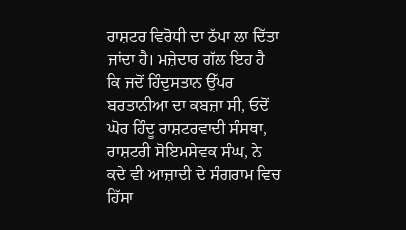ਰਾਸ਼ਟਰ ਵਿਰੋਧੀ ਦਾ ਠੱਪਾ ਲਾ ਦਿੱਤਾ ਜਾਂਦਾ ਹੈ। ਮਜ਼ੇਦਾਰ ਗੱਲ ਇਹ ਹੈ ਕਿ ਜਦੋਂ ਹਿੰਦੁਸਤਾਨ ਉੱਪਰ ਬਰਤਾਨੀਆ ਦਾ ਕਬਜ਼ਾ ਸੀ, ਓਦੋਂ ਘੋਰ ਹਿੰਦੂ ਰਾਸ਼ਟਰਵਾਦੀ ਸੰਸਥਾ, ਰਾਸ਼ਟਰੀ ਸੋਇਮਸੇਵਕ ਸੰਘ, ਨੇ ਕਦੇ ਵੀ ਆਜ਼ਾਦੀ ਦੇ ਸੰਗਰਾਮ ਵਿਚ ਹਿੱਸਾ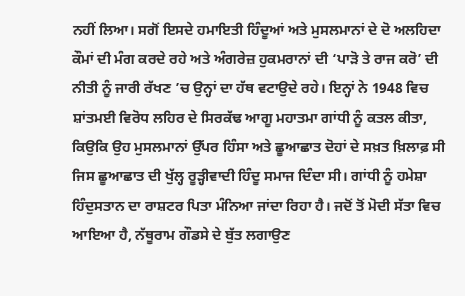ਨਹੀਂ ਲਿਆ। ਸਗੋਂ ਇਸਦੇ ਹਮਾਇਤੀ ਹਿੰਦੂਆਂ ਅਤੇ ਮੁਸਲਮਾਨਾਂ ਦੇ ਦੋ ਅਲਹਿਦਾ ਕੌਮਾਂ ਦੀ ਮੰਗ ਕਰਦੇ ਰਹੇ ਅਤੇ ਅੰਗਰੇਜ਼ ਹੁਕਮਰਾਨਾਂ ਦੀ ‘ਪਾੜੋ ਤੇ ਰਾਜ ਕਰੋ’ ਦੀ ਨੀਤੀ ਨੂੰ ਜਾਰੀ ਰੱਖਣ ’ਚ ਉਨ੍ਹਾਂ ਦਾ ਹੱਥ ਵਟਾਉਦੇ ਰਹੇ। ਇਨ੍ਹਾਂ ਨੇ 1948 ਵਿਚ ਸ਼ਾਂਤਮਈ ਵਿਰੋਧ ਲਹਿਰ ਦੇ ਸਿਰਕੱਢ ਆਗੂ ਮਹਾਤਮਾ ਗਾਂਧੀ ਨੂੰ ਕਤਲ ਕੀਤਾ, ਕਿਉਕਿ ਉਹ ਮੁਸਲਮਾਨਾਂ ਉੱਪਰ ਹਿੰਸਾ ਅਤੇ ਛੂਆਛਾਤ ਦੋਹਾਂ ਦੇ ਸਖ਼ਤ ਖ਼ਿਲਾਫ਼ ਸੀ ਜਿਸ ਛੂਆਛਾਤ ਦੀ ਖੁੱਲ੍ਹ ਰੂੜ੍ਹੀਵਾਦੀ ਹਿੰਦੂ ਸਮਾਜ ਦਿੰਦਾ ਸੀ। ਗਾਂਧੀ ਨੂੰ ਹਮੇਸ਼ਾ ਹਿੰਦੁਸਤਾਨ ਦਾ ਰਾਸ਼ਟਰ ਪਿਤਾ ਮੰਨਿਆ ਜਾਂਦਾ ਰਿਹਾ ਹੈ। ਜਦੋਂ ਤੋਂ ਮੋਦੀ ਸੱਤਾ ਵਿਚ ਆਇਆ ਹੈ, ਨੱਥੂਰਾਮ ਗੌਡਸੇ ਦੇ ਬੁੱਤ ਲਗਾਉਣ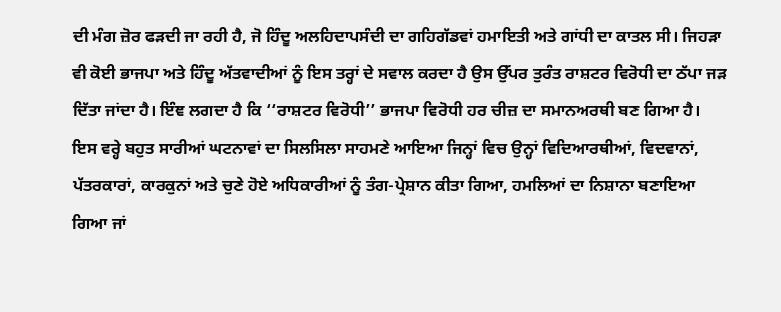ਦੀ ਮੰਗ ਜ਼ੋਰ ਫੜਦੀ ਜਾ ਰਹੀ ਹੈ, ਜੋ ਹਿੰਦੂ ਅਲਹਿਦਾਪਸੰਦੀ ਦਾ ਗਹਿਗੱਡਵਾਂ ਹਮਾਇਤੀ ਅਤੇ ਗਾਂਧੀ ਦਾ ਕਾਤਲ ਸੀ। ਜਿਹੜਾ ਵੀ ਕੋਈ ਭਾਜਪਾ ਅਤੇ ਹਿੰਦੂ ਅੱਤਵਾਦੀਆਂ ਨੂੰ ਇਸ ਤਰ੍ਹਾਂ ਦੇ ਸਵਾਲ ਕਰਦਾ ਹੈ ਉਸ ਉੱਪਰ ਤੁਰੰਤ ਰਾਸ਼ਟਰ ਵਿਰੋਧੀ ਦਾ ਠੱਪਾ ਜੜ ਦਿੱਤਾ ਜਾਂਦਾ ਹੈ। ਇੰਞ ਲਗਦਾ ਹੈ ਕਿ ‘‘ਰਾਸ਼ਟਰ ਵਿਰੋਧੀ’’ ਭਾਜਪਾ ਵਿਰੋਧੀ ਹਰ ਚੀਜ਼ ਦਾ ਸਮਾਨਅਰਥੀ ਬਣ ਗਿਆ ਹੈ। ਇਸ ਵਰ੍ਹੇ ਬਹੁਤ ਸਾਰੀਆਂ ਘਟਨਾਵਾਂ ਦਾ ਸਿਲਸਿਲਾ ਸਾਹਮਣੇ ਆਇਆ ਜਿਨ੍ਹਾਂ ਵਿਚ ਉਨ੍ਹਾਂ ਵਿਦਿਆਰਥੀਆਂ, ਵਿਦਵਾਨਾਂ, ਪੱਤਰਕਾਰਾਂ, ਕਾਰਕੁਨਾਂ ਅਤੇ ਚੁਣੇ ਹੋਏ ਅਧਿਕਾਰੀਆਂ ਨੂੰ ਤੰਗ-ਪ੍ਰੇਸ਼ਾਨ ਕੀਤਾ ਗਿਆ, ਹਮਲਿਆਂ ਦਾ ਨਿਸ਼ਾਨਾ ਬਣਾਇਆ ਗਿਆ ਜਾਂ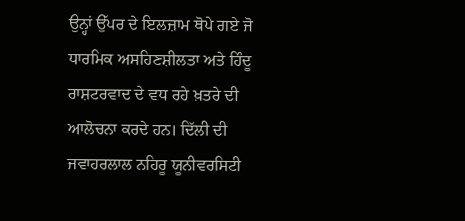ਉਨ੍ਹਾਂ ਉੱਪਰ ਦੇ ਇਲਜ਼ਾਮ ਥੋਪੇ ਗਏ ਜੋ ਧਾਰਮਿਕ ਅਸਹਿਣਸ਼ੀਲਤਾ ਅਤੇ ਹਿੰਦੂ ਰਾਸ਼ਟਰਵਾਦ ਦੇ ਵਧ ਰਹੇ ਖ਼ਤਰੇ ਦੀ ਆਲੋਚਨਾ ਕਰਦੇ ਹਨ। ਦਿੱਲੀ ਦੀ ਜਵਾਹਰਲਾਲ ਨਹਿਰੂ ਯੂਨੀਵਰਸਿਟੀ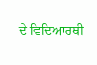ਦੇ ਵਿਦਿਆਰਥੀ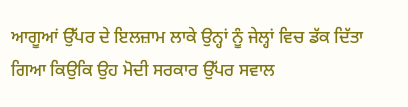ਆਗੂਆਂ ਉੱਪਰ ਦੇ ਇਲਜ਼ਾਮ ਲਾਕੇ ਉਨ੍ਹਾਂ ਨੂੰ ਜੇਲ੍ਹਾਂ ਵਿਚ ਡੱਕ ਦਿੱਤਾ ਗਿਆ ਕਿਉਕਿ ਉਹ ਮੋਦੀ ਸਰਕਾਰ ਉੱਪਰ ਸਵਾਲ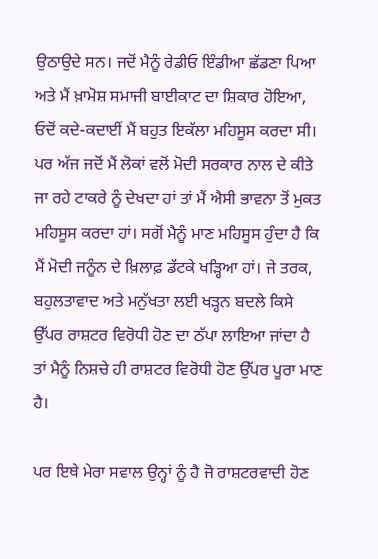ਉਠਾਉਦੇ ਸਨ। ਜਦੋਂ ਮੈਨੂੰ ਰੇਡੀਓ ਇੰਡੀਆ ਛੱਡਣਾ ਪਿਆ ਅਤੇ ਮੈਂ ਖ਼ਾਮੋਸ਼ ਸਮਾਜੀ ਬਾਈਕਾਟ ਦਾ ਸ਼ਿਕਾਰ ਹੋਇਆ, ਓਦੋਂ ਕਦੇ-ਕਦਾਈਂ ਮੈਂ ਬਹੁਤ ਇਕੱਲਾ ਮਹਿਸੂਸ ਕਰਦਾ ਸੀ। ਪਰ ਅੱਜ ਜਦੋਂ ਮੈਂ ਲੋਕਾਂ ਵਲੋਂ ਮੋਦੀ ਸਰਕਾਰ ਨਾਲ ਦੇ ਕੀਤੇ ਜਾ ਰਹੇ ਟਾਕਰੇ ਨੂੰ ਦੇਖਦਾ ਹਾਂ ਤਾਂ ਮੈਂ ਐਸੀ ਭਾਵਨਾ ਤੋਂ ਮੁਕਤ ਮਹਿਸੂਸ ਕਰਦਾ ਹਾਂ। ਸਗੋਂ ਮੈਨੂੰ ਮਾਣ ਮਹਿਸੂਸ ਹੁੰਦਾ ਹੈ ਕਿ ਮੈਂ ਮੋਦੀ ਜਨੂੰਨ ਦੇ ਖ਼ਿਲਾਫ਼ ਡੱਟਕੇ ਖੜ੍ਹਿਆ ਹਾਂ। ਜੇ ਤਰਕ, ਬਹੁਲਤਾਵਾਦ ਅਤੇ ਮਨੁੱਖਤਾ ਲਈ ਖੜ੍ਹਨ ਬਦਲੇ ਕਿਸੇ ਉੱਪਰ ਰਾਸ਼ਟਰ ਵਿਰੋਧੀ ਹੋਣ ਦਾ ਠੱਪਾ ਲਾਇਆ ਜਾਂਦਾ ਹੈ ਤਾਂ ਮੈਨੂੰ ਨਿਸ਼ਚੇ ਹੀ ਰਾਸ਼ਟਰ ਵਿਰੋਧੀ ਹੋਣ ਉੱਪਰ ਪੂਰਾ ਮਾਣ ਹੈ।

ਪਰ ਇਥੇ ਮੇਰਾ ਸਵਾਲ ਉਨ੍ਹਾਂ ਨੂੰ ਹੈ ਜੋ ਰਾਸ਼ਟਰਵਾਦੀ ਹੋਣ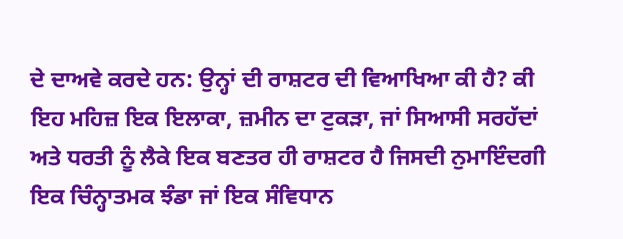ਦੇ ਦਾਅਵੇ ਕਰਦੇ ਹਨ: ਉਨ੍ਹਾਂ ਦੀ ਰਾਸ਼ਟਰ ਦੀ ਵਿਆਖਿਆ ਕੀ ਹੈ? ਕੀ ਇਹ ਮਹਿਜ਼ ਇਕ ਇਲਾਕਾ, ਜ਼ਮੀਨ ਦਾ ਟੁਕੜਾ, ਜਾਂ ਸਿਆਸੀ ਸਰਹੱਦਾਂ ਅਤੇ ਧਰਤੀ ਨੂੰ ਲੈਕੇ ਇਕ ਬਣਤਰ ਹੀ ਰਾਸ਼ਟਰ ਹੈ ਜਿਸਦੀ ਨੁਮਾਇੰਦਗੀ ਇਕ ਚਿੰਨ੍ਹਾਤਮਕ ਝੰਡਾ ਜਾਂ ਇਕ ਸੰਵਿਧਾਨ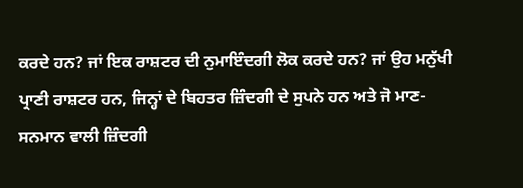ਕਰਦੇ ਹਨ? ਜਾਂ ਇਕ ਰਾਸ਼ਟਰ ਦੀ ਨੁਮਾਇੰਦਗੀ ਲੋਕ ਕਰਦੇ ਹਨ? ਜਾਂ ਉਹ ਮਨੁੱਖੀ ਪ੍ਰਾਣੀ ਰਾਸ਼ਟਰ ਹਨ, ਜਿਨ੍ਹਾਂ ਦੇ ਬਿਹਤਰ ਜ਼ਿੰਦਗੀ ਦੇ ਸੁਪਨੇ ਹਨ ਅਤੇ ਜੋ ਮਾਣ-ਸਨਮਾਨ ਵਾਲੀ ਜ਼ਿੰਦਗੀ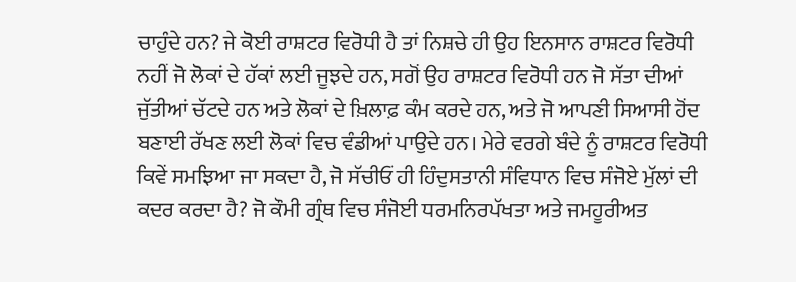ਚਾਹੁੰਦੇ ਹਨ? ਜੇ ਕੋਈ ਰਾਸ਼ਟਰ ਵਿਰੋਧੀ ਹੈ ਤਾਂ ਨਿਸ਼ਚੇ ਹੀ ਉਹ ਇਨਸਾਨ ਰਾਸ਼ਟਰ ਵਿਰੋਧੀ ਨਹੀਂ ਜੋ ਲੋਕਾਂ ਦੇ ਹੱਕਾਂ ਲਈ ਜੂਝਦੇ ਹਨ, ਸਗੋਂ ਉਹ ਰਾਸ਼ਟਰ ਵਿਰੋਧੀ ਹਨ ਜੋ ਸੱਤਾ ਦੀਆਂ ਜੁੱਤੀਆਂ ਚੱਟਦੇ ਹਨ ਅਤੇ ਲੋਕਾਂ ਦੇ ਖ਼ਿਲਾਫ਼ ਕੰਮ ਕਰਦੇ ਹਨ, ਅਤੇ ਜੋ ਆਪਣੀ ਸਿਆਸੀ ਹੋਂਦ ਬਣਾਈ ਰੱਖਣ ਲਈ ਲੋਕਾਂ ਵਿਚ ਵੰਡੀਆਂ ਪਾਉਦੇ ਹਨ। ਮੇਰੇ ਵਰਗੇ ਬੰਦੇ ਨੂੰ ਰਾਸ਼ਟਰ ਵਿਰੋਧੀ ਕਿਵੇਂ ਸਮਝਿਆ ਜਾ ਸਕਦਾ ਹੈ, ਜੋ ਸੱਚੀਓਂ ਹੀ ਹਿੰਦੁਸਤਾਨੀ ਸੰਵਿਧਾਨ ਵਿਚ ਸੰਜੋਏ ਮੁੱਲਾਂ ਦੀ ਕਦਰ ਕਰਦਾ ਹੈ? ਜੋ ਕੌਮੀ ਗ੍ਰੰਥ ਵਿਚ ਸੰਜੋਈ ਧਰਮਨਿਰਪੱਖਤਾ ਅਤੇ ਜਮਹੂਰੀਅਤ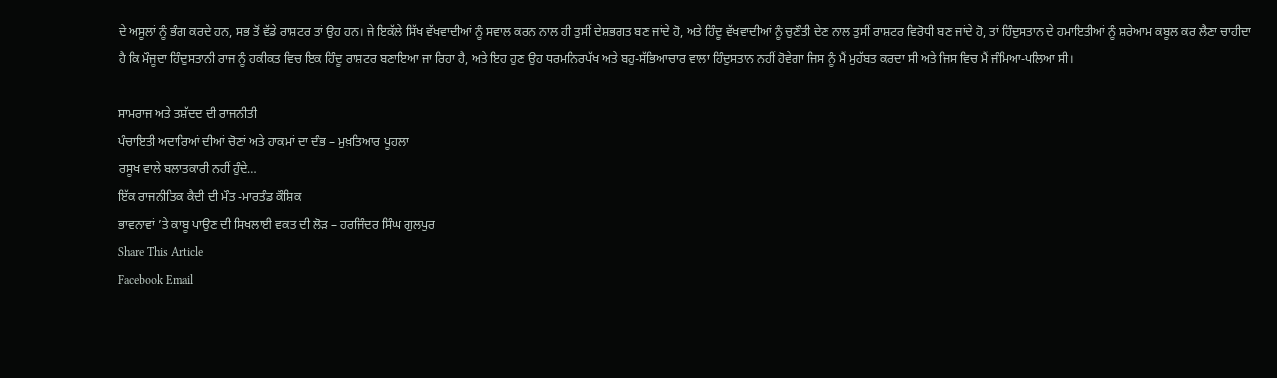ਦੇ ਅਸੂਲਾਂ ਨੂੰ ਭੰਗ ਕਰਦੇ ਹਨ, ਸਭ ਤੋਂ ਵੱਡੇ ਰਾਸ਼ਟਰ ਤਾਂ ਉਹ ਹਨ। ਜੇ ਇਕੱਲੇ ਸਿੱਖ ਵੱਖਵਾਦੀਆਂ ਨੂੰ ਸਵਾਲ ਕਰਨ ਨਾਲ ਹੀ ਤੁਸੀਂ ਦੇਸ਼ਭਗਤ ਬਣ ਜਾਂਦੇ ਹੋ, ਅਤੇ ਹਿੰਦੂ ਵੱਖਵਾਦੀਆਂ ਨੂੰ ਚੁਣੌਤੀ ਦੇਣ ਨਾਲ ਤੁਸੀਂ ਰਾਸ਼ਟਰ ਵਿਰੋਧੀ ਬਣ ਜਾਂਦੇ ਹੋ, ਤਾਂ ਹਿੰਦੁਸਤਾਨ ਦੇ ਹਮਾਇਤੀਆਂ ਨੂੰ ਸ਼ਰੇਆਮ ਕਬੂਲ ਕਰ ਲੈਣਾ ਚਾਹੀਦਾ ਹੈ ਕਿ ਮੌਜੂਦਾ ਹਿੰਦੁਸਤਾਨੀ ਰਾਜ ਨੂੰ ਹਕੀਕਤ ਵਿਚ ਇਕ ਹਿੰਦੂ ਰਾਸ਼ਟਰ ਬਣਾਇਆ ਜਾ ਰਿਹਾ ਹੈ, ਅਤੇ ਇਹ ਹੁਣ ਉਹ ਧਰਮਨਿਰਪੱਖ ਅਤੇ ਬਹੁ-ਸੱਭਿਆਚਾਰ ਵਾਲਾ ਹਿੰਦੁਸਤਾਨ ਨਹੀਂ ਹੋਵੇਗਾ ਜਿਸ ਨੂੰ ਮੈਂ ਮੁਹੱਬਤ ਕਰਦਾ ਸੀ ਅਤੇ ਜਿਸ ਵਿਚ ਮੈਂ ਜੰਮਿਆ-ਪਲਿਆ ਸੀ।

ਸਾਮਰਾਜ ਅਤੇ ਤਸ਼ੱਦਦ ਦੀ ਰਾਜਨੀਤੀ
ਪੰਚਾਇਤੀ ਅਦਾਰਿਆਂ ਦੀਆਂ ਚੋਣਾਂ ਅਤੇ ਹਾਕਮਾਂ ਦਾ ਦੰਭ – ਮੁਖ਼ਤਿਆਰ ਪੂਹਲਾ
ਰਸੂਖ ਵਾਲੇ ਬਲਾਤਕਾਰੀ ਨਹੀਂ ਹੁੰਦੇ…
ਇੱਕ ਰਾਜਨੀਤਿਕ ਕੈਦੀ ਦੀ ਮੌਤ -ਮਾਰਤੰਡ ਕੌਸ਼ਿਕ
ਭਾਵਨਾਵਾਂ ’ਤੇ ਕਾਬੂ ਪਾਉਣ ਦੀ ਸਿਖਲਾਈ ਵਕਤ ਦੀ ਲੋੜ – ਹਰਜਿੰਦਰ ਸਿੰਘ ਗੁਲਪੁਰ
Share This Article
Facebook Email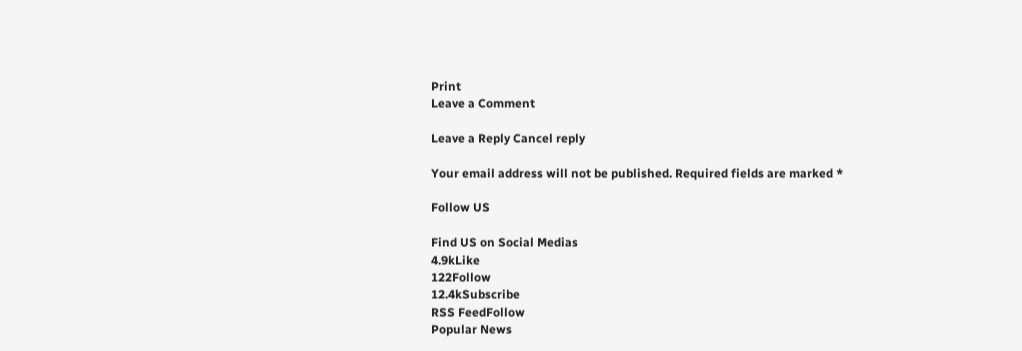Print
Leave a Comment

Leave a Reply Cancel reply

Your email address will not be published. Required fields are marked *

Follow US

Find US on Social Medias
4.9kLike
122Follow
12.4kSubscribe
RSS FeedFollow
Popular News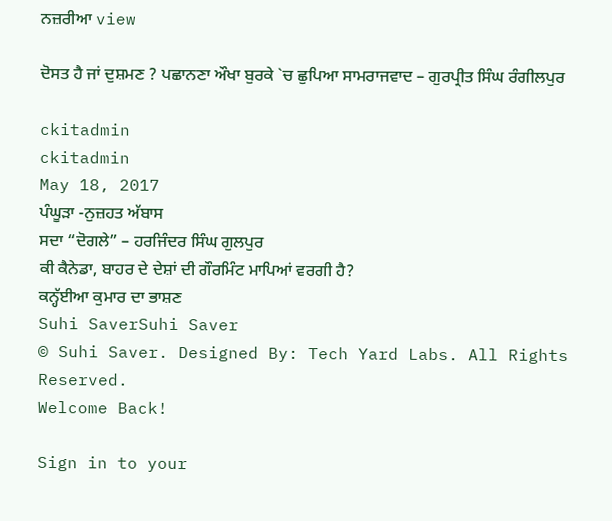ਨਜ਼ਰੀਆ view

ਦੋਸਤ ਹੈ ਜਾਂ ਦੁਸ਼ਮਣ ? ਪਛਾਨਣਾ ਔਖਾ ਬੁਰਕੇ `ਚ ਛੁਪਿਆ ਸਾਮਰਾਜਵਾਦ – ਗੁਰਪ੍ਰੀਤ ਸਿੰਘ ਰੰਗੀਲਪੁਰ

ckitadmin
ckitadmin
May 18, 2017
ਪੰਘੂੜਾ -ਨੁਜ਼ਹਤ ਅੱਬਾਸ
ਸਦਾ “ਦੋਗਲੇ” – ਹਰਜਿੰਦਰ ਸਿੰਘ ਗੁਲਪੁਰ
ਕੀ ਕੈਨੇਡਾ, ਬਾਹਰ ਦੇ ਦੇਸ਼ਾਂ ਦੀ ਗੌਰਮਿੰਟ ਮਾਪਿਆਂ ਵਰਗੀ ਹੈ?
ਕਨ੍ਹੱਈਆ ਕੁਮਾਰ ਦਾ ਭਾਸ਼ਣ
Suhi SaverSuhi Saver
© Suhi Saver. Designed By: Tech Yard Labs. All Rights Reserved.
Welcome Back!

Sign in to your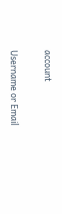account

Username or Email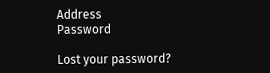Address
Password

Lost your password?